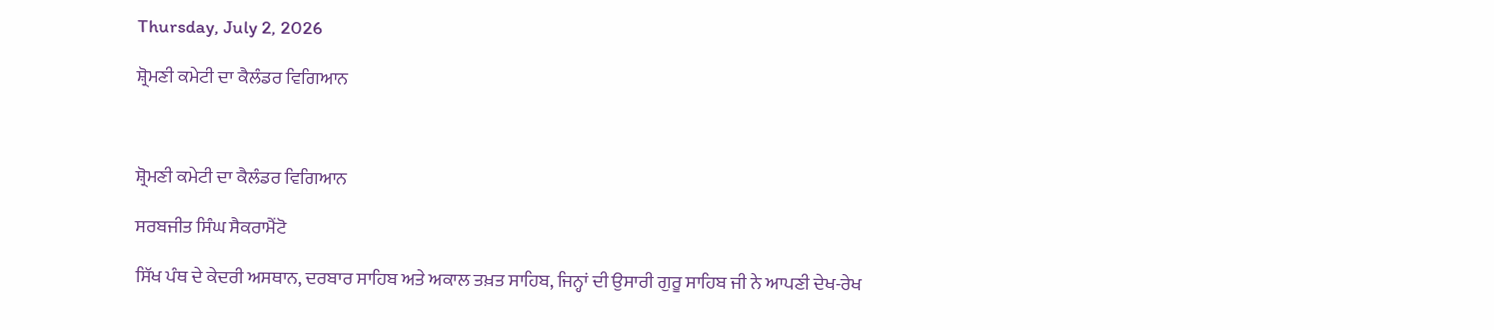Thursday, July 2, 2026

ਸ਼੍ਰੋਮਣੀ ਕਮੇਟੀ ਦਾ ਕੈਲੰਡਰ ਵਿਗਿਆਨ



ਸ਼੍ਰੋਮਣੀ ਕਮੇਟੀ ਦਾ ਕੈਲੰਡਰ ਵਿਗਿਆਨ

ਸਰਬਜੀਤ ਸਿੰਘ ਸੈਕਰਾਮੈਂਟੋ

ਸਿੱਖ ਪੰਥ ਦੇ ਕੇਦਰੀ ਅਸਥਾਨ, ਦਰਬਾਰ ਸਾਹਿਬ ਅਤੇ ਅਕਾਲ ਤਖ਼ਤ ਸਾਹਿਬ, ਜਿਨ੍ਹਾਂ ਦੀ ਉਸਾਰੀ ਗੁਰੂ ਸਾਹਿਬ ਜੀ ਨੇ ਆਪਣੀ ਦੇਖ-ਰੇਖ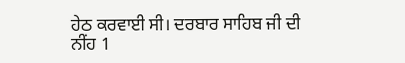ਹੇਠ ਕਰਵਾਈ ਸੀ। ਦਰਬਾਰ ਸਾਹਿਬ ਜੀ ਦੀ ਨੀਂਹ 1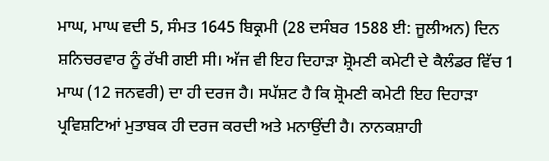ਮਾਘ, ਮਾਘ ਵਦੀ 5, ਸੰਮਤ 1645 ਬਿਕ੍ਰਮੀ (28 ਦਸੰਬਰ 1588 ਈ: ਜੂਲੀਅਨ) ਦਿਨ ਸ਼ਨਿਚਰਵਾਰ ਨੂੰ ਰੱਖੀ ਗਈ ਸੀ। ਅੱਜ ਵੀ ਇਹ ਦਿਹਾੜਾ ਸ਼੍ਰੋਮਣੀ ਕਮੇਟੀ ਦੇ ਕੈਲੰਡਰ ਵਿੱਚ 1 ਮਾਘ (12 ਜਨਵਰੀ) ਦਾ ਹੀ ਦਰਜ ਹੈ। ਸਪੱਸ਼ਟ ਹੈ ਕਿ ਸ਼੍ਰੋਮਣੀ ਕਮੇਟੀ ਇਹ ਦਿਹਾੜਾ ਪ੍ਰਵਿਸ਼ਟਿਆਂ ਮੁਤਾਬਕ ਹੀ ਦਰਜ ਕਰਦੀ ਅਤੇ ਮਨਾਉਂਦੀ ਹੈ। ਨਾਨਕਸ਼ਾਹੀ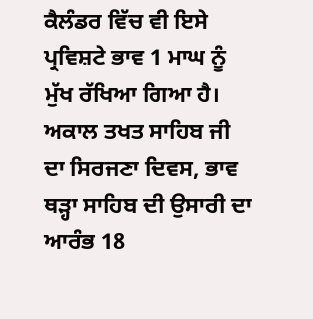ਕੈਲੰਡਰ ਵਿੱਚ ਵੀ ਇਸੇ ਪ੍ਰਵਿਸ਼ਟੇ ਭਾਵ 1 ਮਾਘ ਨੂੰ ਮੁੱਖ ਰੱਖਿਆ ਗਿਆ ਹੈ। ਅਕਾਲ ਤਖਤ ਸਾਹਿਬ ਜੀ ਦਾ ਸਿਰਜਣਾ ਦਿਵਸ, ਭਾਵ ਥੜ੍ਹਾ ਸਾਹਿਬ ਦੀ ਉਸਾਰੀ ਦਾ ਆਰੰਭ 18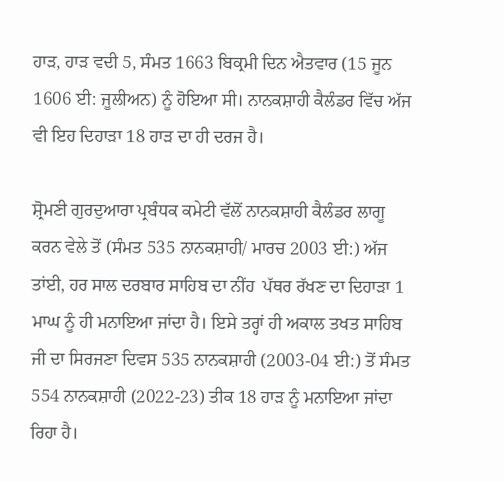ਹਾੜ, ਹਾੜ ਵਦੀ 5, ਸੰਮਤ 1663 ਬਿਕ੍ਰਮੀ ਦਿਨ ਐਤਵਾਰ (15 ਜੂਨ 1606 ਈ: ਜੂਲੀਅਨ) ਨੂੰ ਹੋਇਆ ਸੀ। ਨਾਨਕਸ਼ਾਹੀ ਕੈਲੰਡਰ ਵਿੱਚ ਅੱਜ ਵੀ ਇਹ ਦਿਹਾੜਾ 18 ਹਾੜ ਦਾ ਹੀ ਦਰਜ ਹੈ।

ਸ਼੍ਰੋਮਣੀ ਗੁਰਦੁਆਰਾ ਪ੍ਰਬੰਧਕ ਕਮੇਟੀ ਵੱਲੋਂ ਨਾਨਕਸ਼ਾਹੀ ਕੈਲੰਡਰ ਲਾਗੂ ਕਰਨ ਵੇਲੇ ਤੋਂ (ਸੰਮਤ 535 ਨਾਨਕਸ਼ਾਹੀ/ ਮਾਰਚ 2003 ਈ:) ਅੱਜ ਤਾਂਈ, ਹਰ ਸਾਲ ਦਰਬਾਰ ਸਾਹਿਬ ਦਾ ਨੀਂਹ  ਪੱਥਰ ਰੱਖਣ ਦਾ ਦਿਹਾੜਾ 1 ਮਾਘ ਨੂੰ ਹੀ ਮਨਾਇਆ ਜਾਂਦਾ ਹੈ। ਇਸੇ ਤਰ੍ਹਾਂ ਹੀ ਅਕਾਲ ਤਖਤ ਸਾਹਿਬ ਜੀ ਦਾ ਸਿਰਜਣਾ ਦਿਵਸ 535 ਨਾਨਕਸ਼ਾਹੀ (2003-04 ਈ:) ਤੋਂ ਸੰਮਤ 554 ਨਾਨਕਸ਼ਾਹੀ (2022-23) ਤੀਕ 18 ਹਾੜ ਨੂੰ ਮਨਾਇਆ ਜਾਂਦਾ ਰਿਹਾ ਹੈ।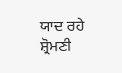ਯਾਦ ਰਹੇ ਸ਼੍ਰੋਮਣੀ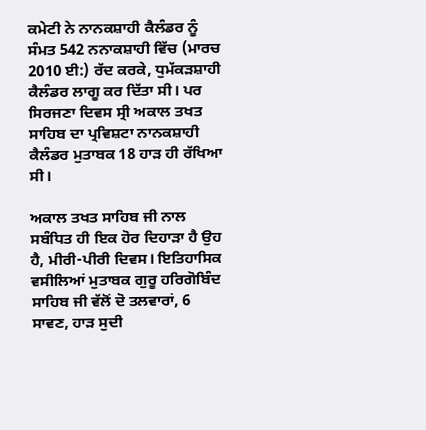ਕਮੇਟੀ ਨੇ ਨਾਨਕਸ਼ਾਹੀ ਕੈਲੰਡਰ ਨੂੰ ਸੰਮਤ 542 ਨਨਾਕਸ਼ਾਹੀ ਵਿੱਚ (ਮਾਰਚ 2010 ਈ:) ਰੱਦ ਕਰਕੇ, ਧੁਮੱਕੜਸ਼ਾਹੀ ਕੈਲੰਡਰ ਲਾਗੂ ਕਰ ਦਿੱਤਾ ਸੀ। ਪਰ ਸਿਰਜਣਾ ਦਿਵਸ ਸ੍ਰੀ ਅਕਾਲ ਤਖਤ ਸਾਹਿਬ ਦਾ ਪ੍ਰਵਿਸ਼ਟਾ ਨਾਨਕਸ਼ਾਹੀ ਕੈਲੰਡਰ ਮੁਤਾਬਕ 18 ਹਾੜ ਹੀ ਰੱਖਿਆ ਸੀ।

ਅਕਾਲ ਤਖਤ ਸਾਹਿਬ ਜੀ ਨਾਲ ਸਬੰਧਿਤ ਹੀ ਇਕ ਹੋਰ ਦਿਹਾੜਾ ਹੈ ਉਹ ਹੈ, ਮੀਰੀ-ਪੀਰੀ ਦਿਵਸ। ਇਤਿਹਾਸਿਕ ਵਸੀਲਿਆਂ ਮੁਤਾਬਕ ਗੁਰੂ ਹਰਿਗੋਬਿੰਦ ਸਾਹਿਬ ਜੀ ਵੱਲੋਂ ਦੋ ਤਲਵਾਰਾਂ, 6 ਸਾਵਣ, ਹਾੜ ਸੁਦੀ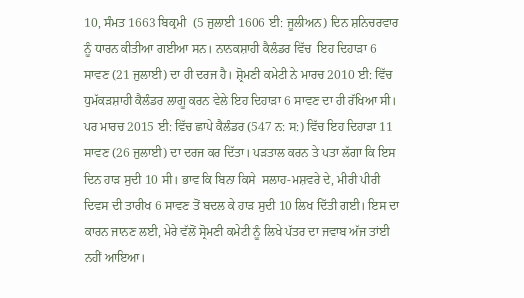10, ਸੰਮਤ 1663 ਬਿਕ੍ਰਮੀ  (5 ਜੁਲਾਈ 1606 ਈ: ਜੂਲੀਅਨ) ਦਿਨ ਸ਼ਨਿਚਰਵਾਰ ਨੂੰ ਧਾਰਨ ਕੀਤੀਆ ਗਈਆ ਸਨ। ਨਾਨਕਸ਼ਾਹੀ ਕੈਲੰਡਰ ਵਿੱਚ  ਇਹ ਦਿਹਾੜਾ 6 ਸਾਵਣ (21 ਜੁਲਾਈ) ਦਾ ਹੀ ਦਰਜ ਹੈ। ਸ਼੍ਰੋਮਣੀ ਕਮੇਟੀ ਨੇ ਮਾਰਚ 2010 ਈ: ਵਿੱਚ ਧੁਮੱਕੜਸ਼ਾਹੀ ਕੈਲੰਡਰ ਲਾਗੂ ਕਰਨ ਵੇਲੇ ਇਹ ਦਿਹਾੜਾ 6 ਸਾਵਣ ਦਾ ਹੀ ਰੱਖਿਆ ਸੀ। ਪਰ ਮਾਰਚ 2015 ਈ: ਵਿੱਚ ਛਾਪੇ ਕੈਲੰਡਰ (547 ਨ: ਸ:) ਵਿੱਚ ਇਹ ਦਿਹਾੜਾ 11 ਸਾਵਣ (26 ਜੁਲਾਈ) ਦਾ ਦਰਜ ਕਰ ਦਿੱਤਾ। ਪੜਤਾਲ ਕਰਨ ਤੇ ਪਤਾ ਲੱਗਾ ਕਿ ਇਸ ਦਿਨ ਹਾੜ ਸੁਦੀ 10 ਸੀ। ਭਾਵ ਕਿ ਬਿਨਾ ਕਿਸੇ  ਸਲਾਹ-ਮਸ਼ਵਰੇ ਦੇ, ਮੀਰੀ ਪੀਰੀ ਦਿਵਸ ਦੀ ਤਾਰੀਖ 6 ਸਾਵਣ ਤੋਂ ਬਦਲ ਕੇ ਹਾੜ ਸੁਦੀ 10 ਲਿਖ ਦਿੱਤੀ ਗਈ। ਇਸ ਦਾ ਕਾਰਨ ਜਾਨਣ ਲਈ, ਮੇਰੇ ਵੱਲੋਂ ਸ੍ਰੋਮਣੀ ਕਮੇਟੀ ਨੂੰ ਲਿਖੇ ਪੱਤਰ ਦਾ ਜਵਾਬ ਅੱਜ ਤਾਂਈ ਨਹੀਂ ਆਇਆ।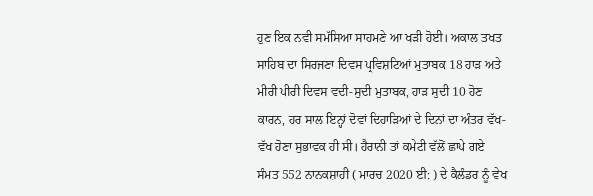ਹੁਣ ਇਕ ਨਵੀ ਸਮੱਸਿਆ ਸਾਹਮਣੇ ਆ ਖੜੀ ਹੋਈ। ਅਕਾਲ ਤਖਤ ਸਾਹਿਬ ਦਾ ਸਿਰਜਣਾ ਦਿਵਸ ਪ੍ਰਵਿਸ਼ਟਿਆਂ ਮੁਤਾਬਕ 18 ਹਾੜ ਅਤੇ ਮੀਰੀ ਪੀਰੀ ਦਿਵਸ ਵਦੀ-ਸੁਦੀ ਮੁਤਾਬਕ, ਹਾੜ ਸੁਦੀ 10 ਹੋਣ ਕਾਰਨ, ਹਰ ਸਾਲ ਇਨ੍ਹਾਂ ਦੋਵਾਂ ਦਿਹਾੜਿਆਂ ਦੇ ਦਿਨਾਂ ਦਾ ਅੰਤਰ ਵੱਖ-ਵੱਖ ਹੋਣਾ ਸੁਭਾਵਕ ਹੀ ਸੀ। ਹੈਰਾਨੀ ਤਾਂ ਕਮੇਟੀ ਵੱਲੋਂ ਛਾਪੇ ਗਏ ਸੰਮਤ 552 ਨਾਨਕਸ਼ਾਹੀ ( ਮਾਰਚ 2020 ਈ: ) ਦੇ ਕੈਲੰਡਰ ਨੂੰ ਵੇਖ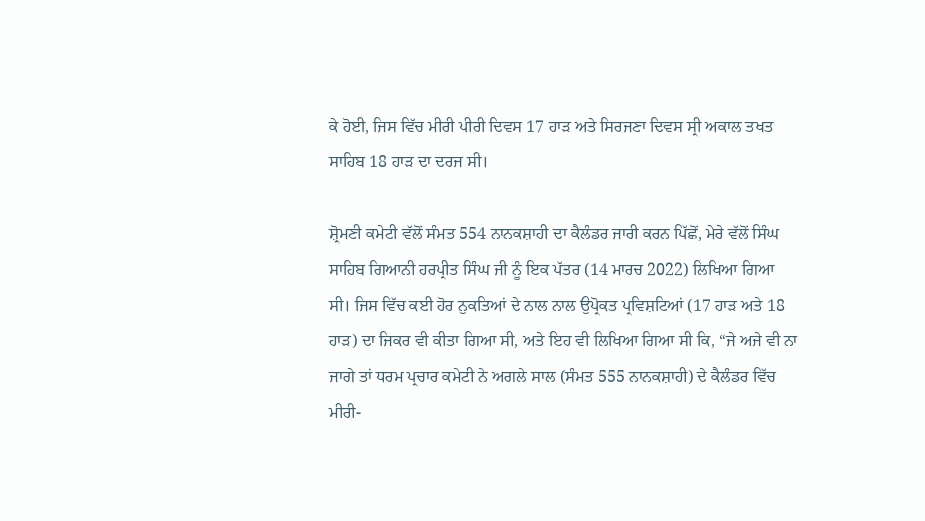ਕੇ ਹੋਈ, ਜਿਸ ਵਿੱਚ ਮੀਰੀ ਪੀਰੀ ਦਿਵਸ 17 ਹਾੜ ਅਤੇ ਸਿਰਜਣਾ ਦਿਵਸ ਸ੍ਰੀ ਅਕਾਲ ਤਖਤ ਸਾਹਿਬ 18 ਹਾੜ ਦਾ ਦਰਜ ਸੀ।

ਸ਼੍ਰੋਮਣੀ ਕਮੇਟੀ ਵੱਲੋਂ ਸੰਮਤ 554 ਨਾਨਕਸ਼ਾਹੀ ਦਾ ਕੈਲੰਡਰ ਜਾਰੀ ਕਰਨ ਪਿੱਛੋਂ, ਮੇਰੇ ਵੱਲੋਂ ਸਿੰਘ ਸਾਹਿਬ ਗਿਆਨੀ ਹਰਪ੍ਰੀਤ ਸਿੰਘ ਜੀ ਨੂੰ ਇਕ ਪੱਤਰ (14 ਮਾਰਚ 2022) ਲਿਖਿਆ ਗਿਆ ਸੀ। ਜਿਸ ਵਿੱਚ ਕਈ ਹੋਰ ਨੁਕਤਿਆਂ ਦੇ ਨਾਲ ਨਾਲ ਉਪ੍ਰੋਕਤ ਪ੍ਰਵਿਸ਼ਟਿਆਂ (17 ਹਾੜ ਅਤੇ 18 ਹਾੜ) ਦਾ ਜਿਕਰ ਵੀ ਕੀਤਾ ਗਿਆ ਸੀ, ਅਤੇ ਇਹ ਵੀ ਲਿਖਿਆ ਗਿਆ ਸੀ ਕਿ, “ਜੇ ਅਜੇ ਵੀ ਨਾ ਜਾਗੇ ਤਾਂ ਧਰਮ ਪ੍ਰਚਾਰ ਕਮੇਟੀ ਨੇ ਅਗਲੇ ਸਾਲ (ਸੰਮਤ 555 ਨਾਨਕਸ਼ਾਹੀ) ਦੇ ਕੈਲੰਡਰ ਵਿੱਚ ਮੀਰੀ-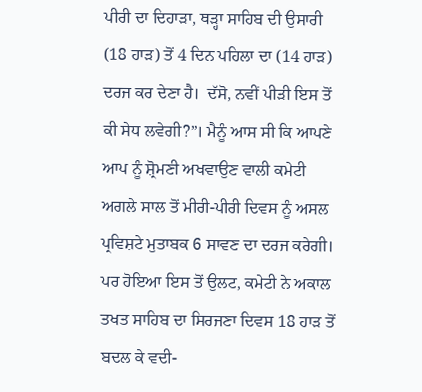ਪੀਰੀ ਦਾ ਦਿਹਾੜਾ, ਥੜ੍ਹਾ ਸਾਹਿਬ ਦੀ ਉਸਾਰੀ (18 ਹਾੜ) ਤੋਂ 4 ਦਿਨ ਪਹਿਲਾ ਦਾ (14 ਹਾੜ) ਦਰਜ ਕਰ ਦੇਣਾ ਹੈ।  ਦੱਸੋ, ਨਵੀਂ ਪੀੜੀ ਇਸ ਤੋਂ ਕੀ ਸੇਧ ਲਵੇਗੀ?”। ਮੈਨੂੰ ਆਸ ਸੀ ਕਿ ਆਪਣੇ ਆਪ ਨੂੰ ਸ਼੍ਰੋਮਣੀ ਅਖਵਾਉਣ ਵਾਲੀ ਕਮੇਟੀ ਅਗਲੇ ਸਾਲ ਤੋਂ ਮੀਰੀ-ਪੀਰੀ ਦਿਵਸ ਨੂੰ ਅਸਲ ਪ੍ਰਵਿਸ਼ਟੇ ਮੁਤਾਬਕ 6 ਸਾਵਣ ਦਾ ਦਰਜ ਕਰੇਗੀ। ਪਰ ਹੋਇਆ ਇਸ ਤੋਂ ਉਲਟ, ਕਮੇਟੀ ਨੇ ਅਕਾਲ ਤਖਤ ਸਾਹਿਬ ਦਾ ਸਿਰਜਣਾ ਦਿਵਸ 18 ਹਾੜ ਤੋਂ ਬਦਲ ਕੇ ਵਦੀ-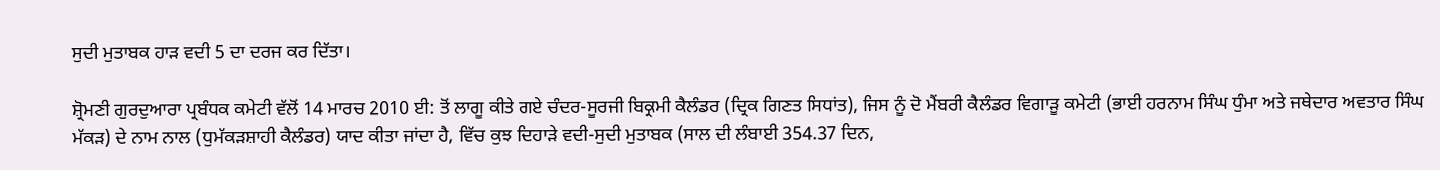ਸੁਦੀ ਮੁਤਾਬਕ ਹਾੜ ਵਦੀ 5 ਦਾ ਦਰਜ ਕਰ ਦਿੱਤਾ।

ਸ਼੍ਰੋਮਣੀ ਗੁਰਦੁਆਰਾ ਪ੍ਰਬੰਧਕ ਕਮੇਟੀ ਵੱਲੋਂ 14 ਮਾਰਚ 2010 ਈ: ਤੋਂ ਲਾਗੂ ਕੀਤੇ ਗਏ ਚੰਦਰ-ਸੂਰਜੀ ਬਿਕ੍ਰਮੀ ਕੈਲੰਡਰ (ਦ੍ਰਿਕ ਗਿਣਤ ਸਿਧਾਂਤ), ਜਿਸ ਨੂੰ ਦੋ ਮੈਂਬਰੀ ਕੈਲੰਡਰ ਵਿਗਾੜੂ ਕਮੇਟੀ (ਭਾਈ ਹਰਨਾਮ ਸਿੰਘ ਧੁੰਮਾ ਅਤੇ ਜਥੇਦਾਰ ਅਵਤਾਰ ਸਿੰਘ ਮੱਕੜ) ਦੇ ਨਾਮ ਨਾਲ (ਧੁਮੱਕੜਸ਼ਾਹੀ ਕੈਲੰਡਰ) ਯਾਦ ਕੀਤਾ ਜਾਂਦਾ ਹੈ, ਵਿੱਚ ਕੁਝ ਦਿਹਾੜੇ ਵਦੀ-ਸੁਦੀ ਮੁਤਾਬਕ (ਸਾਲ ਦੀ ਲੰਬਾਈ 354.37 ਦਿਨ,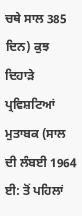ਚਥੇ ਸਾਲ 385 ਦਿਨ) ਕੁਝ ਦਿਹਾੜੇ ਪ੍ਰਵਿਸ਼ਟਿਆਂ ਮੁਤਾਬਕ (ਸਾਲ ਦੀ ਲੰਬਈ 1964 ਈ: ਤੋਂ ਪਹਿਲਾਂ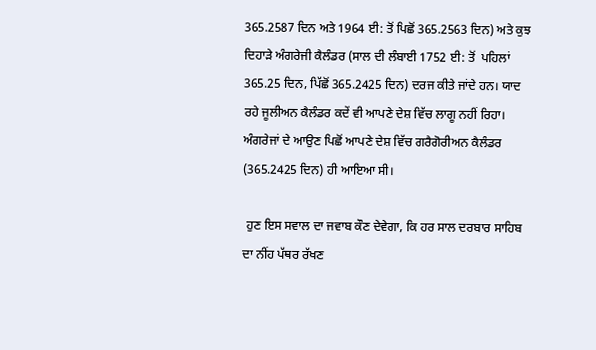365.2587 ਦਿਨ ਅਤੇ 1964 ਈ: ਤੋਂ ਪਿਛੋਂ 365.2563 ਦਿਨ) ਅਤੇ ਕੁਝ ਦਿਹਾੜੇ ਅੰਗਰੇਜੀ ਕੈਲੰਡਰ (ਸਾਲ ਦੀ ਲੰਬਾਈ 1752 ਈ: ਤੋਂ  ਪਹਿਲਾਂ 365.25 ਦਿਨ, ਪਿੱਛੋਂ 365.2425 ਦਿਨ) ਦਰਜ ਕੀਤੇ ਜਾਂਦੇ ਹਨ। ਯਾਦ ਰਹੇ ਜੂਲੀਅਨ ਕੈਲੰਡਰ ਕਦੇਂ ਵੀ ਆਪਣੇ ਦੇਸ਼ ਵਿੱਚ ਲਾਗੂ ਨਹੀਂ ਰਿਹਾ। ਅੰਗਰੇਜਾਂ ਦੇ ਆਉਣ ਪਿਛੋਂ ਆਪਣੇ ਦੇਸ਼ ਵਿੱਚ ਗਰੈਗੋਰੀਅਨ ਕੈਲੰਡਰ (365.2425 ਦਿਨ) ਹੀ ਆਇਆ ਸੀ।

 ਹੁਣ ਇਸ ਸਵਾਲ ਦਾ ਜਵਾਬ ਕੌਣ ਦੇਵੇਗਾ, ਕਿ ਹਰ ਸਾਲ ਦਰਬਾਰ ਸਾਹਿਬ ਦਾ ਨੀਂਹ ਪੱਥਰ ਰੱਖਣ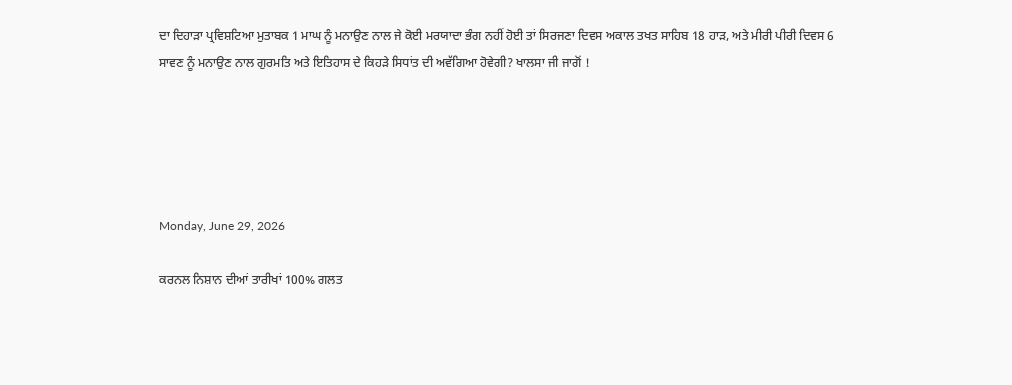ਦਾ ਦਿਹਾੜਾ ਪ੍ਰਵਿਸ਼ਟਿਆ ਮੁਤਾਬਕ 1 ਮਾਘ ਨੂੰ ਮਨਾਉਣ ਨਾਲ ਜੇ ਕੋਈ ਮਰਯਾਦਾ ਭੰਗ ਨਹੀਂ ਹੋਈ ਤਾਂ ਸਿਰਜਣਾ ਦਿਵਸ ਅਕਾਲ ਤਖਤ ਸਾਹਿਬ 18 ਹਾੜ, ਅਤੇ ਮੀਰੀ ਪੀਰੀ ਦਿਵਸ 6 ਸਾਵਣ ਨੂੰ ਮਨਾਉਣ ਨਾਲ ਗੁਰਮਤਿ ਅਤੇ ਇਤਿਹਾਸ ਦੇ ਕਿਹੜੇ ਸਿਧਾਂਤ ਦੀ ਅਵੱਗਿਆ ਹੋਵੇਗੀ? ਖਾਲਸਾ ਜੀ ਜਾਗੋਂ !





Monday, June 29, 2026

ਕਰਨਲ ਨਿਸ਼ਾਨ ਦੀਆਂ ਤਾਰੀਖਾਂ 100% ਗਲਤ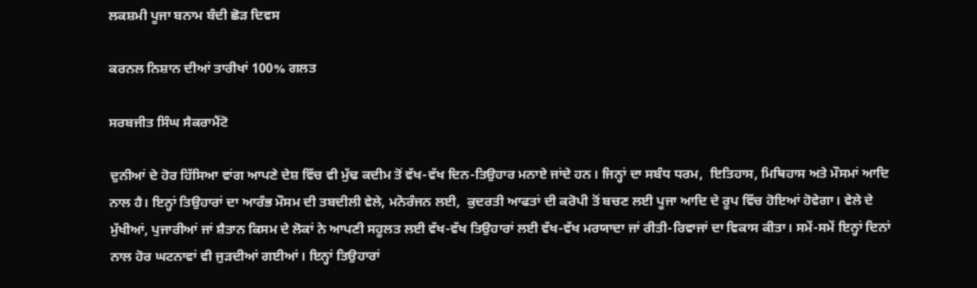ਲਕਸ਼ਮੀ ਪੂਜਾ ਬਨਾਮ ਬੰਦੀ ਛੋੜ ਦਿਵਸ

ਕਰਨਲ ਨਿਸ਼ਾਨ ਦੀਆਂ ਤਾਰੀਖਾਂ 100% ਗਲਤ

ਸਰਬਜੀਤ ਸਿੰਘ ਸੈਕਰਾਮੈਂਟੋ

ਦੁਨੀਆਂ ਦੇ ਹੋਰ ਹਿੱਸਿਆ ਵਾਂਗ ਆਪਣੇ ਦੇਸ਼ ਵਿੱਚ ਵੀ ਮੁੱਢ ਕਦੀਮ ਤੋਂ ਵੱਖ-ਵੱਖ ਦਿਨ-ਤਿਉਹਾਰ ਮਨਾਏ ਜਾਂਦੇ ਹਨ। ਜਿਨ੍ਹਾਂ ਦਾ ਸਬੰਧ ਧਰਮ,  ਇਤਿਹਾਸ, ਮਿਥਿਹਾਸ ਅਤੇ ਮੌਸਮਾਂ ਆਦਿ ਨਾਲ ਹੈ। ਇਨ੍ਹਾਂ ਤਿਉਹਾਰਾਂ ਦਾ ਆਰੰਭ ਮੌਸਮ ਦੀ ਤਬਦੀਲੀ ਵੇਲੇ, ਮਨੋਰੰਜਨ ਲਈ,  ਕੁਦਰਤੀ ਆਫਤਾਂ ਦੀ ਕਰੋਪੀ ਤੋਂ ਬਚਣ ਲਈ ਪੂਜਾ ਆਦਿ ਦੇ ਰੂਪ ਵਿੱਚ ਹੋਇਆਂ ਹੋਵੇਗਾ। ਵੇਲੇ ਦੇ ਮੁੱਖੀਆਂ, ਪੁਜਾਰੀਆਂ ਜਾਂ ਸ਼ੈਤਾਨ ਕਿਸਮ ਦੇ ਲੋਕਾਂ ਨੇ ਆਪਣੀ ਸਹੂਲਤ ਲਈ ਵੱਖ-ਵੱਖ ਤਿਉਹਾਰਾਂ ਲਈ ਵੱਖ-ਵੱਖ ਮਰਯਾਦਾ ਜਾਂ ਰੀਤੀ-ਰਿਵਾਜਾਂ ਦਾ ਵਿਕਾਸ ਕੀਤਾ। ਸਮੇਂ-ਸਮੇਂ ਇਨ੍ਹਾਂ ਦਿਨਾਂ ਨਾਲ ਹੋਰ ਘਟਨਾਵਾਂ ਵੀ ਜੁੜਦੀਆਂ ਗਈਆਂ। ਇਨ੍ਹਾਂ ਤਿਉਹਾਰਾਂ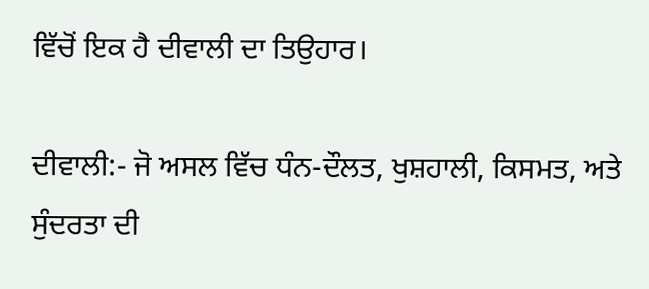ਵਿੱਚੋਂ ਇਕ ਹੈ ਦੀਵਾਲੀ ਦਾ ਤਿਉਹਾਰ।

ਦੀਵਾਲੀ:- ਜੋ ਅਸਲ ਵਿੱਚ ਧੰਨ-ਦੌਲਤ, ਖੁਸ਼ਹਾਲੀ, ਕਿਸਮਤ, ਅਤੇ ਸੁੰਦਰਤਾ ਦੀ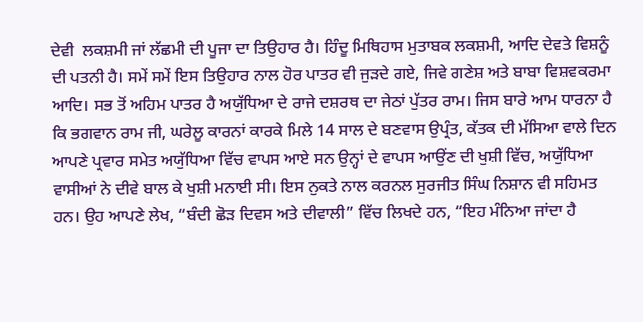ਦੇਵੀ  ਲਕਸ਼ਮੀ ਜਾਂ ਲੱਛਮੀ ਦੀ ਪੂਜਾ ਦਾ ਤਿਉਹਾਰ ਹੈ। ਹਿੰਦੂ ਮਿਥਿਹਾਸ ਮੁਤਾਬਕ ਲਕਸ਼ਮੀ, ਆਦਿ ਦੇਵਤੇ ਵਿਸ਼ਨੂੰ ਦੀ ਪਤਨੀ ਹੈ। ਸਮੇਂ ਸਮੇਂ ਇਸ ਤਿਉਹਾਰ ਨਾਲ ਹੋਰ ਪਾਤਰ ਵੀ ਜੁੜਦੇ ਗਏ, ਜਿਵੇ ਗਣੇਸ਼ ਅਤੇ ਬਾਬਾ ਵਿਸ਼ਵਕਰਮਾ ਆਦਿ। ਸਭ ਤੋਂ ਅਹਿਮ ਪਾਤਰ ਹੈ ਅਯੁੱਧਿਆ ਦੇ ਰਾਜੇ ਦਸ਼ਰਥ ਦਾ ਜੇਠਾਂ ਪੁੱਤਰ ਰਾਮ। ਜਿਸ ਬਾਰੇ ਆਮ ਧਾਰਨਾ ਹੈ ਕਿ ਭਗਵਾਨ ਰਾਮ ਜੀ, ਘਰੇਲੂ ਕਾਰਨਾਂ ਕਾਰਕੇ ਮਿਲੇ 14 ਸਾਲ ਦੇ ਬਣਵਾਸ ਉਪ੍ਰੰਤ, ਕੱਤਕ ਦੀ ਮੱਸਿਆ ਵਾਲੇ ਦਿਨ ਆਪਣੇ ਪ੍ਰਵਾਰ ਸਮੇਤ ਅਯੁੱਧਿਆ ਵਿੱਚ ਵਾਪਸ ਆਏ ਸਨ ਉਨ੍ਹਾਂ ਦੇ ਵਾਪਸ ਆਉਂਣ ਦੀ ਖੁਸ਼ੀ ਵਿੱਚ, ਅਯੁੱਧਿਆ ਵਾਸੀਆਂ ਨੇ ਦੀਵੇ ਬਾਲ ਕੇ ਖੁਸ਼ੀ ਮਨਾਈ ਸੀ। ਇਸ ਨੁਕਤੇ ਨਾਲ ਕਰਨਲ ਸੁਰਜੀਤ ਸਿੰਘ ਨਿਸ਼ਾਨ ਵੀ ਸਹਿਮਤ ਹਨ। ਉਹ ਆਪਣੇ ਲੇਖ, “ਬੰਦੀ ਛੋੜ ਦਿਵਸ ਅਤੇ ਦੀਵਾਲੀ” ਵਿੱਚ ਲਿਖਦੇ ਹਨ, “ਇਹ ਮੰਨਿਆ ਜਾਂਦਾ ਹੈ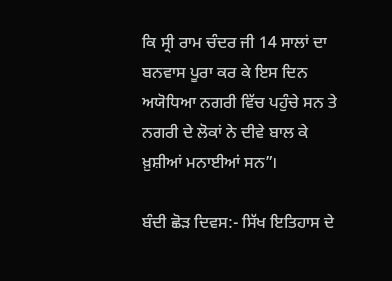ਕਿ ਸ੍ਰੀ ਰਾਮ ਚੰਦਰ ਜੀ 14 ਸਾਲਾਂ ਦਾ ਬਨਵਾਸ ਪੂਰਾ ਕਰ ਕੇ ਇਸ ਦਿਨ ਅਯੋਧਿਆ ਨਗਰੀ ਵਿੱਚ ਪਹੁੰਚੇ ਸਨ ਤੇ ਨਗਰੀ ਦੇ ਲੋਕਾਂ ਨੇ ਦੀਵੇ ਬਾਲ ਕੇ ਖ਼ੁਸ਼ੀਆਂ ਮਨਾਈਆਂ ਸਨ”।

ਬੰਦੀ ਛੋੜ ਦਿਵਸ:- ਸਿੱਖ ਇਤਿਹਾਸ ਦੇ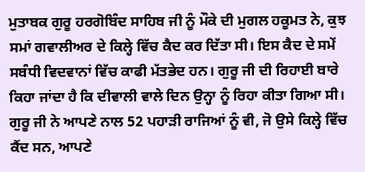ਮੁਤਾਬਕ ਗੁਰੂ ਹਰਗੋਬਿੰਦ ਸਾਹਿਬ ਜੀ ਨੂੰ ਮੌਕੇ ਦੀ ਮੁਗਲ ਹਕੂਮਤ ਨੇ, ਕੁਝ ਸਮਾਂ ਗਵਾਲੀਅਰ ਦੇ ਕਿਲ੍ਹੇ ਵਿੱਚ ਕੈਦ ਕਰ ਦਿੱਤਾ ਸੀ। ਇਸ ਕੈਦ ਦੇ ਸਮੇਂ ਸਬੰਧੀ ਵਿਦਵਾਨਾਂ ਵਿੱਚ ਕਾਫੀ ਮੱਤਭੇਦ ਹਨ। ਗੁਰੂ ਜੀ ਦੀ ਰਿਹਾਈ ਬਾਰੇ ਕਿਹਾ ਜਾਂਦਾ ਹੈ ਕਿ ਦੀਵਾਲੀ ਵਾਲੇ ਦਿਨ ਉਨ੍ਹਾ ਨੂੰ ਰਿਹਾ ਕੀਤਾ ਗਿਆ ਸੀ। ਗੁਰੂ ਜੀ ਨੇ ਆਪਣੇ ਨਾਲ 52 ਪਹਾੜੀ ਰਾਜਿਆਂ ਨੂੰ ਵੀ, ਜੋ ਉਸੇ ਕਿਲ੍ਹੇ ਵਿੱਚ ਕੈਂਦ ਸਨ, ਆਪਣੇ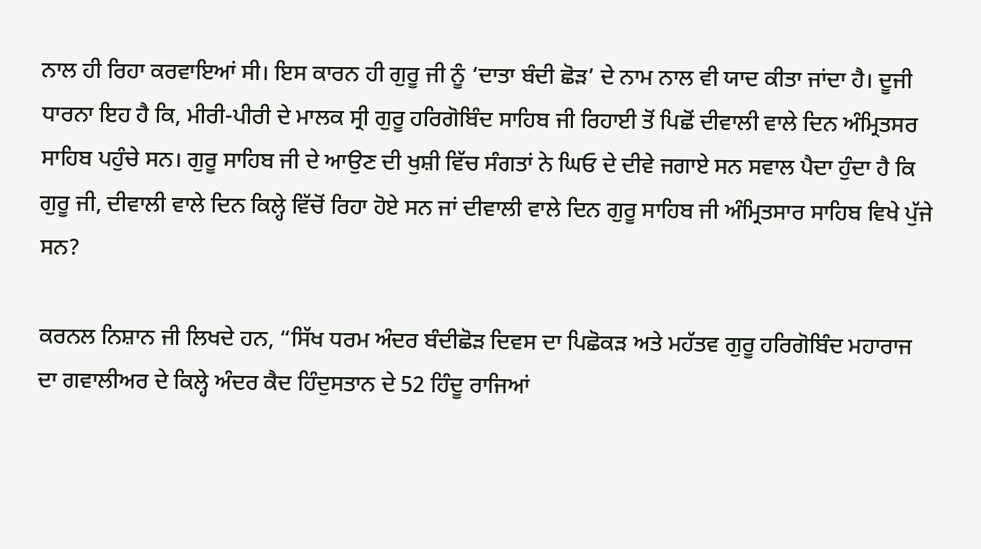ਨਾਲ ਹੀ ਰਿਹਾ ਕਰਵਾਇਆਂ ਸੀ। ਇਸ ਕਾਰਨ ਹੀ ਗੁਰੂ ਜੀ ਨੂੰ ‘ਦਾਤਾ ਬੰਦੀ ਛੋੜ’ ਦੇ ਨਾਮ ਨਾਲ ਵੀ ਯਾਦ ਕੀਤਾ ਜਾਂਦਾ ਹੈ। ਦੂਜੀ ਧਾਰਨਾ ਇਹ ਹੈ ਕਿ, ਮੀਰੀ-ਪੀਰੀ ਦੇ ਮਾਲਕ ਸ੍ਰੀ ਗੁਰੂ ਹਰਿਗੋਬਿੰਦ ਸਾਹਿਬ ਜੀ ਰਿਹਾਈ ਤੋਂ ਪਿਛੋਂ ਦੀਵਾਲੀ ਵਾਲੇ ਦਿਨ ਅੰਮ੍ਰਿਤਸਰ ਸਾਹਿਬ ਪਹੁੰਚੇ ਸਨ। ਗੁਰੂ ਸਾਹਿਬ ਜੀ ਦੇ ਆਉਣ ਦੀ ਖੁਸ਼ੀ ਵਿੱਚ ਸੰਗਤਾਂ ਨੇ ਘਿਓ ਦੇ ਦੀਵੇ ਜਗਾਏ ਸਨ ਸਵਾਲ ਪੈਦਾ ਹੁੰਦਾ ਹੈ ਕਿ ਗੁਰੂ ਜੀ, ਦੀਵਾਲੀ ਵਾਲੇ ਦਿਨ ਕਿਲ੍ਹੇ ਵਿੱਚੋਂ ਰਿਹਾ ਹੋਏ ਸਨ ਜਾਂ ਦੀਵਾਲੀ ਵਾਲੇ ਦਿਨ ਗੁਰੂ ਸਾਹਿਬ ਜੀ ਅੰਮ੍ਰਿਤਸਾਰ ਸਾਹਿਬ ਵਿਖੇ ਪੁੱਜੇ ਸਨ?

ਕਰਨਲ ਨਿਸ਼ਾਨ ਜੀ ਲਿਖਦੇ ਹਨ, “ਸਿੱਖ ਧਰਮ ਅੰਦਰ ਬੰਦੀਛੋੜ ਦਿਵਸ ਦਾ ਪਿਛੋਕੜ ਅਤੇ ਮਹੱਤਵ ਗੁਰੂ ਹਰਿਗੋਬਿੰਦ ਮਹਾਰਾਜ ਦਾ ਗਵਾਲੀਅਰ ਦੇ ਕਿਲ੍ਹੇ ਅੰਦਰ ਕੈਦ ਹਿੰਦੁਸਤਾਨ ਦੇ 52 ਹਿੰਦੂ ਰਾਜਿਆਂ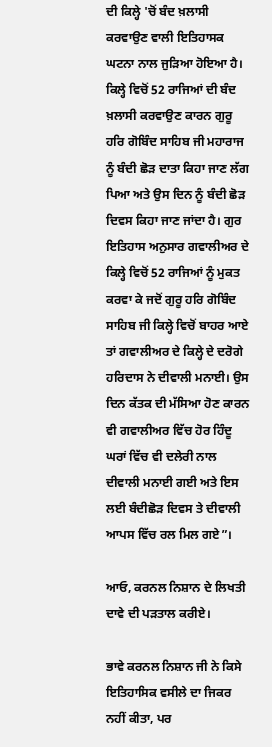ਦੀ ਕਿਲ੍ਹੇ 'ਚੋਂ ਬੰਦ ਖ਼ਲਾਸੀ ਕਰਵਾਉਣ ਵਾਲੀ ਇਤਿਹਾਸਕ ਘਟਨਾ ਨਾਲ ਜੁੜਿਆ ਹੋਇਆ ਹੈ। ਕਿਲ੍ਹੇ ਵਿਚੋਂ 52 ਰਾਜਿਆਂ ਦੀ ਬੰਦ ਖ਼ਲਾਸੀ ਕਰਵਾਉਣ ਕਾਰਨ ਗੁਰੂ ਹਰਿ ਗੋਬਿੰਦ ਸਾਹਿਬ ਜੀ ਮਹਾਰਾਜ ਨੂੰ ਬੰਦੀ ਛੋੜ ਦਾਤਾ ਕਿਹਾ ਜਾਣ ਲੱਗ ਪਿਆ ਅਤੇ ਉਸ ਦਿਨ ਨੂੰ ਬੰਦੀ ਛੋੜ ਦਿਵਸ ਕਿਹਾ ਜਾਣ ਜਾਂਦਾ ਹੈ। ਗੁਰ ਇਤਿਹਾਸ ਅਨੁਸਾਰ ਗਵਾਲੀਅਰ ਦੇ ਕਿਲ੍ਹੇ ਵਿਚੋਂ 52 ਰਾਜਿਆਂ ਨੂੰ ਮੁਕਤ ਕਰਵਾ ਕੇ ਜਦੋਂ ਗੁਰੂ ਹਰਿ ਗੋਬਿੰਦ ਸਾਹਿਬ ਜੀ ਕਿਲ੍ਹੇ ਵਿਚੋਂ ਬਾਹਰ ਆਏ ਤਾਂ ਗਵਾਲੀਅਰ ਦੇ ਕਿਲ੍ਹੇ ਦੇ ਦਰੋਗੇ ਹਰਿਦਾਸ ਨੇ ਦੀਵਾਲੀ ਮਨਾਈ। ਉਸ ਦਿਨ ਕੱਤਕ ਦੀ ਮੱਸਿਆ ਹੋਣ ਕਾਰਨ ਵੀ ਗਵਾਲੀਅਰ ਵਿੱਚ ਹੋਰ ਹਿੰਦੂ ਘਰਾਂ ਵਿੱਚ ਵੀ ਦਲੇਰੀ ਨਾਲ ਦੀਵਾਲੀ ਮਨਾਈ ਗਈ ਅਤੇ ਇਸ ਲਈ ਬੰਦੀਛੋੜ ਦਿਵਸ ਤੇ ਦੀਵਾਲੀ ਆਪਸ ਵਿੱਚ ਰਲ ਮਿਲ ਗਏ”।

ਆਓ, ਕਰਨਲ ਨਿਸ਼ਾਨ ਦੇ ਲਿਖਤੀ ਦਾਵੇ ਦੀ ਪੜਤਾਲ ਕਰੀਏ।

ਭਾਵੇ ਕਰਨਲ ਨਿਸ਼ਾਨ ਜੀ ਨੇ ਕਿਸੇ ਇਤਿਹਾਸਿਕ ਵਸੀਲੇ ਦਾ ਜਿਕਰ ਨਹੀਂ ਕੀਤਾ, ਪਰ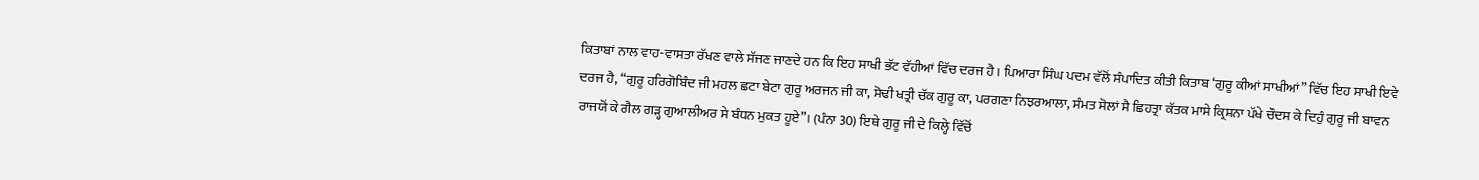ਕਿਤਾਬਾਂ ਨਾਲ ਵਾਹ-ਵਾਸਤਾ ਰੱਖਣ ਵਾਲੇ ਸੱਜਣ ਜਾਣਦੇ ਹਨ ਕਿ ਇਹ ਸਾਖੀ ਭੱਟ ਵੱਹੀਆਂ ਵਿੱਚ ਦਰਜ ਹੈ। ਪਿਆਰਾ ਸਿੰਘ ਪਦਮ ਵੱਲੋਂ ਸੰਪਾਦਿਤ ਕੀਤੀ ਕਿਤਾਬ ‘ਗੁਰੂ ਕੀਆਂ ਸਾਖੀਆਂ” ਵਿੱਚ ਇਹ ਸਾਖੀ ਇਵੇ ਦਰਜ ਹੈ, “ਗੁਰੂ ਹਰਿਗੋਬਿੰਦ ਜੀ ਮਹਲ ਛਟਾ ਬੇਟਾ ਗੁਰੂ ਅਰਜਨ ਜੀ ਕਾ, ਸੋਢੀ ਖਤ੍ਰੀ ਚੱਕ ਗੁਰੂ ਕਾ, ਪਰਗਣਾ ਨਿਝਰਆਲਾ, ਸੰਮਤ ਸੋਲਾਂ ਸੈ ਛਿਹਤ੍ਰਾ ਕੱਤਕ ਮਾਸੇ ਕ੍ਰਿਸ਼ਨਾ ਪੱਖੇ ਚੌਦਸ ਕੇ ਦਿਹੁੰ ਗੁਰੂ ਜੀ ਬਾਵਨ ਰਾਜਯੋਂ ਕੇ ਗੈਲ ਗੜ੍ਹ ਗੁਆਲੀਅਰ ਸੇ ਬੰਧਨ ਮੁਕਤ ਹੂਏ”। (ਪੰਨਾ 30) ਇਥੇ ਗੁਰੂ ਜੀ ਦੇ ਕਿਲ੍ਹੇ ਵਿੱਚੋਂ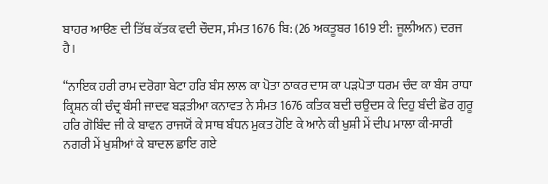ਬਾਹਰ ਆੳਣ ਦੀ ਤਿੱਥ ਕੱਤਕ ਵਦੀ ਚੌਦਸ, ਸੰਮਤ 1676 ਬਿ: (26 ਅਕਤੂਬਰ 1619 ਈ: ਜੂਲੀਅਨ) ਦਰਜ ਹੈ।

“ਨਾਇਕ ਹਰੀ ਰਾਮ ਦਰੋਗਾ ਬੇਟਾ ਹਰਿ ਬੰਸ ਲਾਲ ਕਾ ਪੋਤਾ ਠਾਕਰ ਦਾਸ ਕਾ ਪੜਪੋਤਾ ਧਰਮ ਚੰਦ ਕਾ ਬੰਸ ਰਾਧਾ ਕ੍ਰਿਸ਼ਨ ਕੀ ਚੰਦ੍ਰ ਬੰਸੀ ਜਾਦਵ ਬੜਤੀਆ ਕਨਾਵਤ ਨੇ ਸੰਮਤ 1676 ਕਤਿਕ ਬਦੀ ਚਉਦਸ ਕੇ ਦਿਹੁ ਬੰਦੀ ਛੋਰ ਗੁਰੂ ਹਰਿ ਗੋਬਿੰਦ ਜੀ ਕੇ ਬਾਵਨ ਰਾਜਯੋਂ ਕੇ ਸਾਥ ਬੰਧਨ ਮੁਕਤ ਹੋਇ ਕੇ ਆਨੇ ਕੀ ਖੁਸ਼ੀ ਮੇਂ ਦੀਪ ਮਾਲਾ ਕੀ-ਸਾਰੀ ਨਗਰੀ ਮੇਂ ਖੁਸ਼ੀਆਂ ਕੇ ਬਾਦਲ ਛਾਇ ਗਏ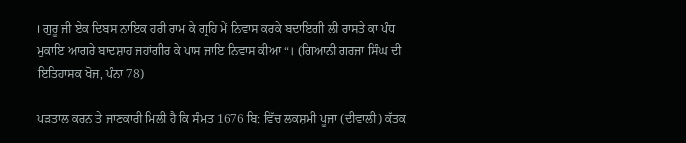। ਗੁਰੂ ਜੀ ਏਕ ਦਿਬਸ ਨਾਇਕ ਹਰੀ ਰਾਮ ਕੇ ਗ੍ਰਹਿ ਮੇਂ ਨਿਵਾਸ ਕਰਕੇ ਬਦਾਇਗੀ ਲੀ ਰਾਸਤੇ ਕਾ ਪੰਧ ਮੁਕਾਇ ਆਗਰੇ ਬਾਦਸ਼ਾਹ ਜਹਾਂਗੀਰ ਕੇ ਪਾਸ ਜਾਇ ਨਿਵਾਸ ਕੀਆ “। (ਗਿਆਨੀ ਗਰਜਾ ਸਿੰਘ ਦੀ ਇਤਿਹਾਸਕ ਖੋਜ, ਪੰਨਾ 78)

ਪੜਤਾਲ ਕਰਨ ਤੇ ਜਾਣਕਾਰੀ ਮਿਲੀ ਹੈ ਕਿ ਸੰਮਤ 1676 ਬਿ: ਵਿੱਚ ਲਕਸ਼ਮੀ ਪੂਜਾ (ਦੀਵਾਲੀ) ਕੱਤਕ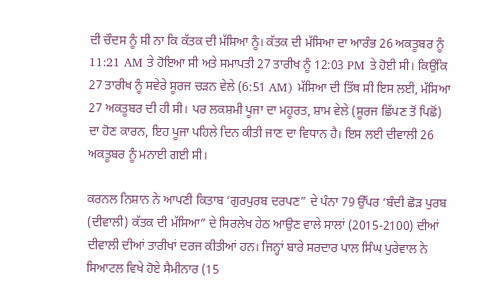ਦੀ ਚੌਦਸ ਨੂੰ ਸੀ ਨਾ ਕਿ ਕੱਤਕ ਦੀ ਮੱਸਿਆ ਨੂੰ। ਕੱਤਕ ਦੀ ਮੱਸਿਆ ਦਾ ਆਰੰਭ 26 ਅਕਤੂਬਰ ਨੂੰ 11:21 AM ਤੇ ਹੋਇਆ ਸੀ ਅਤੇ ਸਮਾਪਤੀ 27 ਤਾਰੀਖ ਨੂੰ 12:03 PM ਤੇ ਹੋਈ ਸੀ। ਕਿਉਂਕਿ 27 ਤਾਰੀਖ ਨੂੰ ਸਵੇਰੇ ਸੂਰਜ ਚੜਨ ਵੇਲੇ (6:51 AM) ਮੱਸਿਆ ਦੀ ਤਿੱਥ ਸੀ ਇਸ ਲਈ, ਮੱਸਿਆ 27 ਅਕਤੂਬਰ ਦੀ ਹੀ ਸੀ। ਪਰ ਲਕਸ਼ਮੀ ਪੂਜਾ ਦਾ ਮਹੂਰਤ, ਸ਼ਾਮ ਵੇਲੇ (ਸੂਰਜ ਛਿੱਪਣ ਤੋਂ ਪਿਛੋਂ) ਦਾ ਹੋਣ ਕਾਰਨ, ਇਹ ਪੂਜਾ ਪਹਿਲੇ ਦਿਨ ਕੀਤੀ ਜਾਣ ਦਾ ਵਿਧਾਨ ਹੈ। ਇਸ ਲਈ ਦੀਵਾਲੀ 26 ਅਕਤੂਬਰ ਨੂੰ ਮਨਾਈ ਗਈ ਸੀ।

ਕਰਨਲ ਨਿਸ਼ਾਨ ਨੇ ਆਪਣੀ ਕਿਤਾਬ ‘ਗੁਰਪੁਰਬ ਦਰਪਣ” ਦੇ ਪੰਨਾ 79 ਉੱਪਰ ‘ਬੰਦੀ ਛੋੜ ਪੁਰਬ (ਦੀਵਾਲੀ) ਕੱਤਕ ਦੀ ਮੱਸਿਆ” ਦੇ ਸਿਰਲੇਖ ਹੇਠ ਆਉਣ ਵਾਲੇ ਸਾਲਾਂ (2015-2100) ਦੀਆਂ ਦੀਵਾਲੀ ਦੀਆਂ ਤਾਰੀਖਾਂ ਦਰਜ ਕੀਤੀਆਂ ਹਨ। ਜਿਨ੍ਹਾਂ ਬਾਰੇ ਸਰਦਾਰ ਪਾਲ ਸਿੰਘ ਪੁਰੇਵਾਲ ਨੇ ਸਿਆਟਲ ਵਿਖੇ ਹੋਏ ਸੈਮੀਨਾਰ (15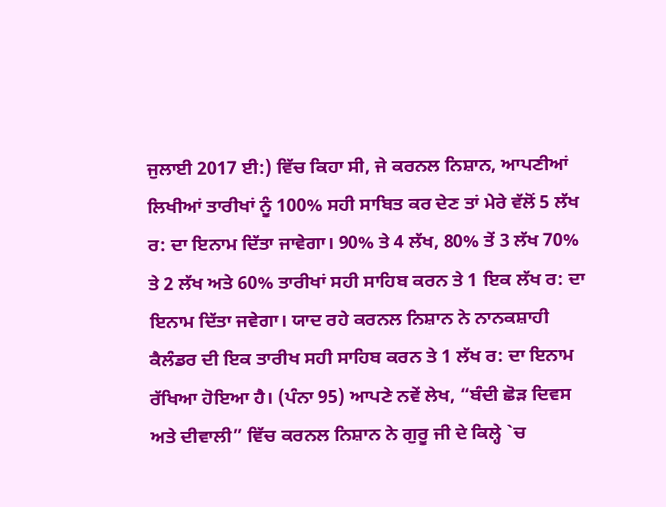ਜੁਲਾਈ 2017 ਈ:) ਵਿੱਚ ਕਿਹਾ ਸੀ, ਜੇ ਕਰਨਲ ਨਿਸ਼ਾਨ, ਆਪਣੀਆਂ ਲਿਖੀਆਂ ਤਾਰੀਖਾਂ ਨੂੰ 100% ਸਹੀ ਸਾਬਿਤ ਕਰ ਦੇਣ ਤਾਂ ਮੇਰੇ ਵੱਲੋਂ 5 ਲੱਖ ਰ: ਦਾ ਇਨਾਮ ਦਿੱਤਾ ਜਾਵੇਗਾ। 90% ਤੇ 4 ਲੱਖ, 80% ਤੇਂ 3 ਲੱਖ 70% ਤੇ 2 ਲੱਖ ਅਤੇ 60% ਤਾਰੀਖਾਂ ਸਹੀ ਸਾਹਿਬ ਕਰਨ ਤੇ 1 ਇਕ ਲੱਖ ਰ: ਦਾ ਇਨਾਮ ਦਿੱਤਾ ਜਵੇਗਾ। ਯਾਦ ਰਹੇ ਕਰਨਲ ਨਿਸ਼ਾਨ ਨੇ ਨਾਨਕਸ਼ਾਹੀ ਕੈਲੰਡਰ ਦੀ ਇਕ ਤਾਰੀਖ ਸਹੀ ਸਾਹਿਬ ਕਰਨ ਤੇ 1 ਲੱਖ ਰ: ਦਾ ਇਨਾਮ ਰੱਖਿਆ ਹੋਇਆ ਹੈ। (ਪੰਨਾ 95) ਆਪਣੇ ਨਵੇਂ ਲੇਖ, “ਬੰਦੀ ਛੋੜ ਦਿਵਸ ਅਤੇ ਦੀਵਾਲੀ” ਵਿੱਚ ਕਰਨਲ ਨਿਸ਼ਾਨ ਨੇ ਗੁਰੂ ਜੀ ਦੇ ਕਿਲ੍ਹੇ `ਚ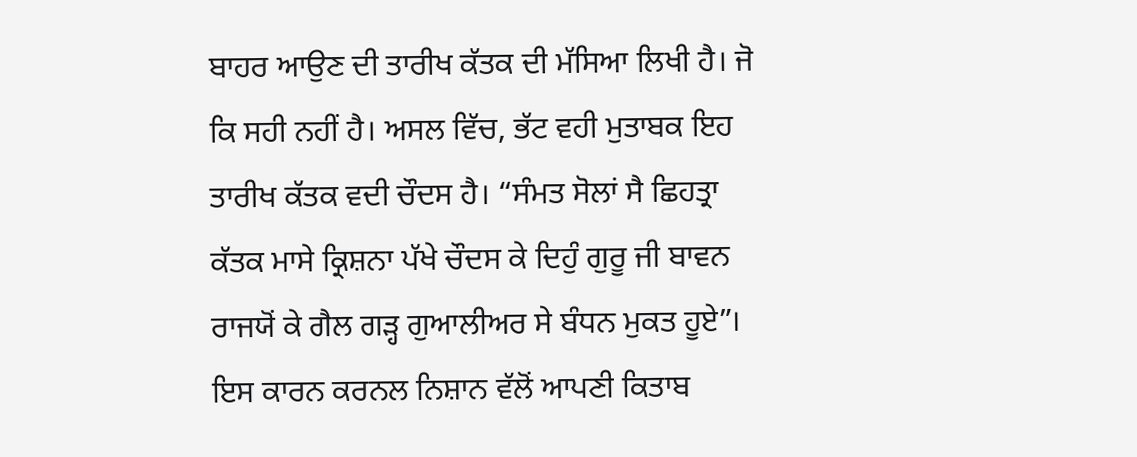ਬਾਹਰ ਆਉਣ ਦੀ ਤਾਰੀਖ ਕੱਤਕ ਦੀ ਮੱਸਿਆ ਲਿਖੀ ਹੈ। ਜੋ ਕਿ ਸਹੀ ਨਹੀਂ ਹੈ। ਅਸਲ ਵਿੱਚ, ਭੱਟ ਵਹੀ ਮੁਤਾਬਕ ਇਹ ਤਾਰੀਖ ਕੱਤਕ ਵਦੀ ਚੌਦਸ ਹੈ। “ਸੰਮਤ ਸੋਲਾਂ ਸੈ ਛਿਹਤ੍ਰਾ ਕੱਤਕ ਮਾਸੇ ਕ੍ਰਿਸ਼ਨਾ ਪੱਖੇ ਚੌਦਸ ਕੇ ਦਿਹੁੰ ਗੁਰੂ ਜੀ ਬਾਵਨ ਰਾਜਯੋਂ ਕੇ ਗੈਲ ਗੜ੍ਹ ਗੁਆਲੀਅਰ ਸੇ ਬੰਧਨ ਮੁਕਤ ਹੂਏ”।  ਇਸ ਕਾਰਨ ਕਰਨਲ ਨਿਸ਼ਾਨ ਵੱਲੋਂ ਆਪਣੀ ਕਿਤਾਬ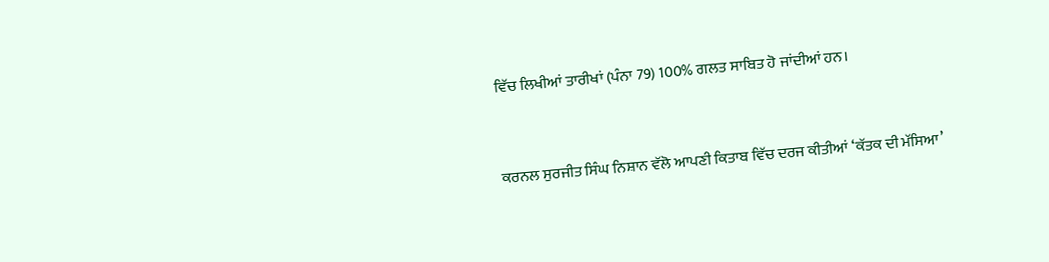ਵਿੱਚ ਲਿਖੀਆਂ ਤਾਰੀਖਾਂ (ਪੰਨਾ 79) 100% ਗਲਤ ਸਾਬਿਤ ਹੋ ਜਾਂਦੀਆਂ ਹਨ।



ਕਰਨਲ ਸੁਰਜੀਤ ਸਿੰਘ ਨਿਸ਼ਾਨ ਵੱਲੋ ਆਪਣੀ ਕਿਤਾਬ ਵਿੱਚ ਦਰਜ ਕੀਤੀਆਂ ‘ਕੱਤਕ ਦੀ ਮੱਸਿਆ’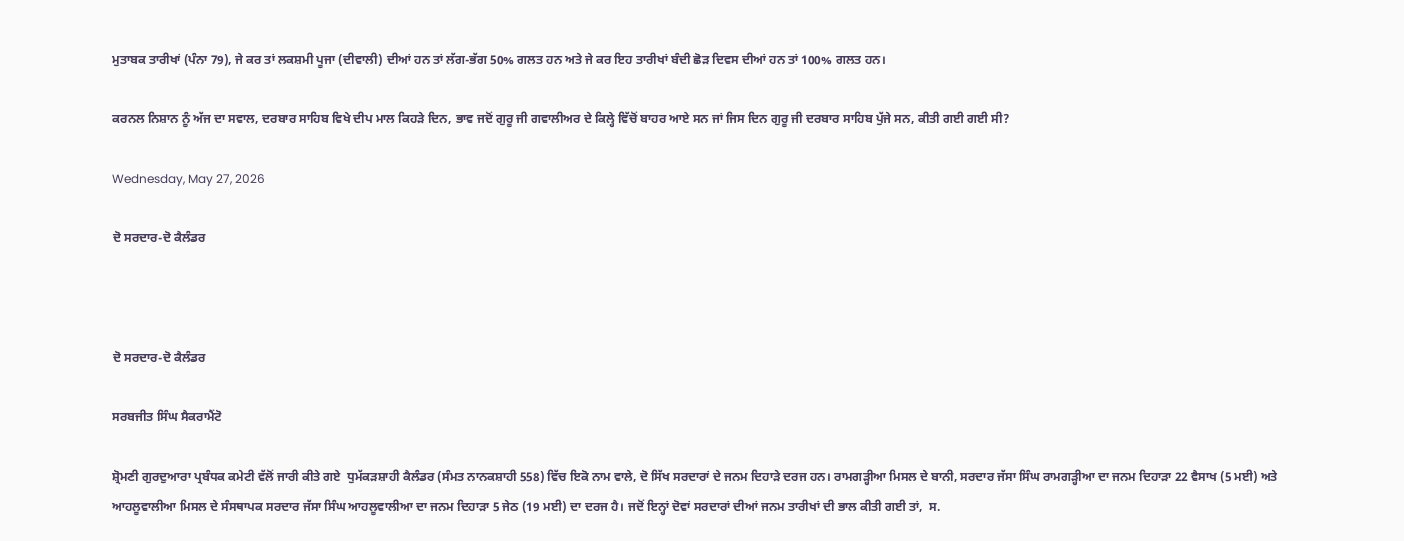ਮੁਤਾਬਕ ਤਾਰੀਖਾਂ (ਪੰਨਾ 79), ਜੇ ਕਰ ਤਾਂ ਲਕਸ਼ਮੀ ਪੂਜਾ (ਦੀਵਾਲੀ) ਦੀਆਂ ਹਨ ਤਾਂ ਲੱਗ-ਭੱਗ 50% ਗਲਤ ਹਨ ਅਤੇ ਜੇ ਕਰ ਇਹ ਤਾਰੀਖਾਂ ਬੰਦੀ ਛੋੜ ਦਿਵਸ ਦੀਆਂ ਹਨ ਤਾਂ 100% ਗਲਤ ਹਨ।

ਕਰਨਲ ਨਿਸ਼ਾਨ ਨੂੰ ਅੱਜ ਦਾ ਸਵਾਲ, ਦਰਬਾਰ ਸਾਹਿਬ ਵਿਖੇ ਦੀਪ ਮਾਲ ਕਿਹੜੇ ਦਿਨ, ਭਾਵ ਜਦੋਂ ਗੁਰੂ ਜੀ ਗਵਾਲੀਅਰ ਦੇ ਕਿਲ੍ਹੇ ਵਿੱਚੋਂ ਬਾਹਰ ਆਏ ਸਨ ਜਾਂ ਜਿਸ ਦਿਨ ਗੁਰੂ ਜੀ ਦਰਬਾਰ ਸਾਹਿਬ ਪੁੱਜੇ ਸਨ, ਕੀਤੀ ਗਈ ਗਈ ਸੀ?

Wednesday, May 27, 2026

ਦੋ ਸਰਦਾਰ-ਦੋ ਕੈਲੰਡਰ



ਦੋ ਸਰਦਾਰ-ਦੋ ਕੈਲੰਡਰ

ਸਰਬਜੀਤ ਸਿੰਘ ਸੈਕਰਾਮੈਂਟੋ

ਸ਼੍ਰੋਮਣੀ ਗੁਰਦੁਆਰਾ ਪ੍ਰਬੰਧਕ ਕਮੇਟੀ ਵੱਲੋਂ ਜਾਰੀ ਕੀਤੇ ਗਏ  ਧੁਮੱਕੜਸ਼ਾਹੀ ਕੈਲੰਡਰ (ਸੰਮਤ ਨਾਨਕਸ਼ਾਹੀ 558) ਵਿੱਚ ਇਕੋ ਨਾਮ ਵਾਲੇ, ਦੋ ਸਿੱਖ ਸਰਦਾਰਾਂ ਦੇ ਜਨਮ ਦਿਹਾੜੇ ਦਰਜ ਹਨ। ਰਾਮਗੜ੍ਹੀਆ ਮਿਸਲ ਦੇ ਬਾਨੀ, ਸਰਦਾਰ ਜੱਸਾ ਸਿੰਘ ਰਾਮਗੜ੍ਹੀਆ ਦਾ ਜਨਮ ਦਿਹਾੜਾ 22 ਵੈਸਾਖ (5 ਮਈ) ਅਤੇ ਆਹਲੂਵਾਲੀਆ ਮਿਸਲ ਦੇ ਸੰਸਥਾਪਕ ਸਰਦਾਰ ਜੱਸਾ ਸਿੰਘ ਆਹਲੂਵਾਲੀਆ ਦਾ ਜਨਮ ਦਿਹਾੜਾ 5 ਜੇਠ (19 ਮਈ) ਦਾ ਦਰਜ ਹੈ। ਜਦੋਂ ਇਨ੍ਹਾਂ ਦੋਵਾਂ ਸਰਦਾਰਾਂ ਦੀਆਂ ਜਨਮ ਤਾਰੀਖਾਂ ਦੀ ਭਾਲ ਕੀਤੀ ਗਈ ਤਾਂ,  ਸ.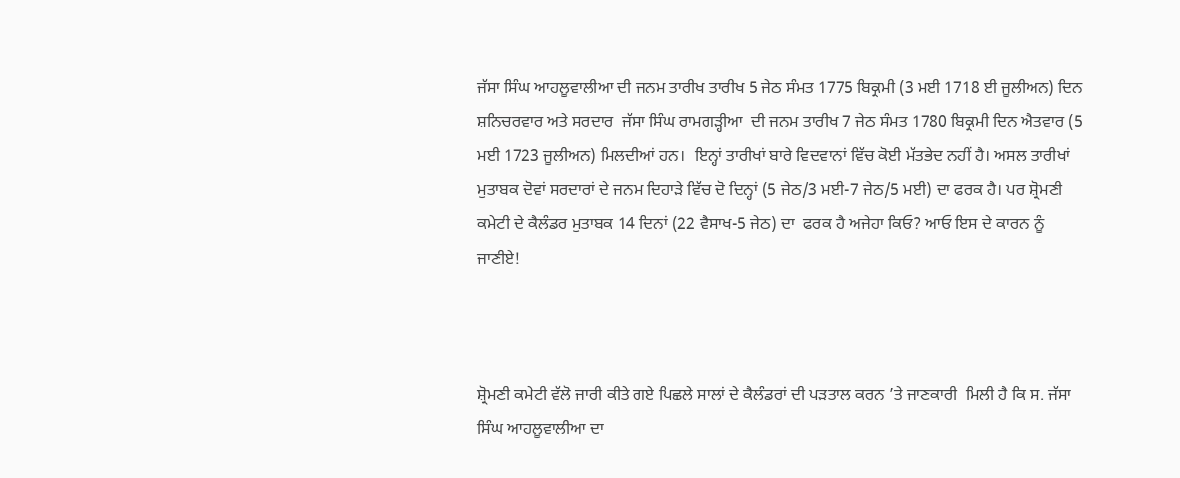ਜੱਸਾ ਸਿੰਘ ਆਹਲੂਵਾਲੀਆ ਦੀ ਜਨਮ ਤਾਰੀਖ ਤਾਰੀਖ 5 ਜੇਠ ਸੰਮਤ 1775 ਬਿਕ੍ਰਮੀ (3 ਮਈ 1718 ਈ ਜੂਲੀਅਨ) ਦਿਨ ਸ਼ਨਿਚਰਵਾਰ ਅਤੇ ਸਰਦਾਰ  ਜੱਸਾ ਸਿੰਘ ਰਾਮਗੜ੍ਹੀਆ  ਦੀ ਜਨਮ ਤਾਰੀਖ 7 ਜੇਠ ਸੰਮਤ 1780 ਬਿਕ੍ਰਮੀ ਦਿਨ ਐਤਵਾਰ (5 ਮਈ 1723 ਜੂਲੀਅਨ) ਮਿਲਦੀਆਂ ਹਨ।  ਇਨ੍ਹਾਂ ਤਾਰੀਖਾਂ ਬਾਰੇ ਵਿਦਵਾਨਾਂ ਵਿੱਚ ਕੋਈ ਮੱਤਭੇਦ ਨਹੀਂ ਹੈ। ਅਸਲ ਤਾਰੀਖਾਂ ਮੁਤਾਬਕ ਦੋਵਾਂ ਸਰਦਾਰਾਂ ਦੇ ਜਨਮ ਦਿਹਾੜੇ ਵਿੱਚ ਦੋ ਦਿਨ੍ਹਾਂ (5 ਜੇਠ/3 ਮਈ-7 ਜੇਠ/5 ਮਈ) ਦਾ ਫਰਕ ਹੈ। ਪਰ ਸ਼੍ਰੋਮਣੀ ਕਮੇਟੀ ਦੇ ਕੈਲੰਡਰ ਮੁਤਾਬਕ 14 ਦਿਨਾਂ (22 ਵੈਸਾਖ-5 ਜੇਠ) ਦਾ  ਫਰਕ ਹੈ ਅਜੇਹਾ ਕਿਓ? ਆਓ ਇਸ ਦੇ ਕਾਰਨ ਨੂੰ ਜਾਣੀਏ!



ਸ਼੍ਰੋਮਣੀ ਕਮੇਟੀ ਵੱਲੋ ਜਾਰੀ ਕੀਤੇ ਗਏ ਪਿਛਲੇ ਸਾਲਾਂ ਦੇ ਕੈਲੰਡਰਾਂ ਦੀ ਪੜਤਾਲ ਕਰਨ ’ਤੇ ਜਾਣਕਾਰੀ  ਮਿਲੀ ਹੈ ਕਿ ਸ. ਜੱਸਾ ਸਿੰਘ ਆਹਲੂਵਾਲੀਆ ਦਾ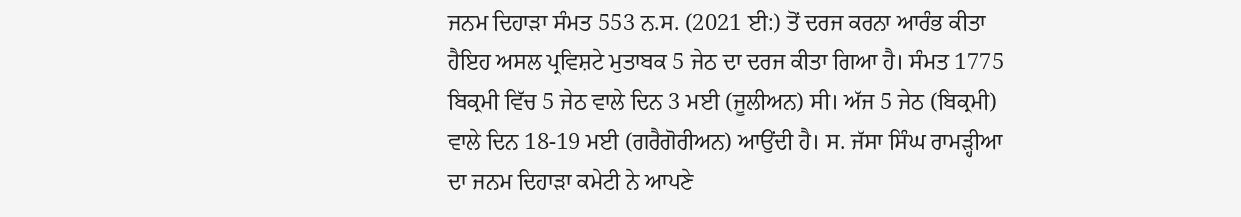ਜਨਮ ਦਿਹਾੜਾ ਸੰਮਤ 553 ਨ.ਸ. (2021 ਈ:) ਤੋਂ ਦਰਜ ਕਰਨਾ ਆਰੰਭ ਕੀਤਾ ਹੈਇਹ ਅਸਲ ਪ੍ਰਵਿਸ਼ਟੇ ਮੁਤਾਬਕ 5 ਜੇਠ ਦਾ ਦਰਜ ਕੀਤਾ ਗਿਆ ਹੈ। ਸੰਮਤ 1775 ਬਿਕ੍ਰਮੀ ਵਿੱਚ 5 ਜੇਠ ਵਾਲੇ ਦਿਨ 3 ਮਈ (ਜੂਲੀਅਨ) ਸੀ। ਅੱਜ 5 ਜੇਠ (ਬਿਕ੍ਰਮੀ) ਵਾਲੇ ਦਿਨ 18-19 ਮਈ (ਗਰੈਗੋਰੀਅਨ) ਆਉਂਦੀ ਹੈ। ਸ. ਜੱਸਾ ਸਿੰਘ ਰਾਮੜ੍ਹੀਆ ਦਾ ਜਨਮ ਦਿਹਾੜਾ ਕਮੇਟੀ ਨੇ ਆਪਣੇ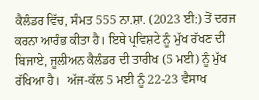ਕੈਲੰਡਰ ਵਿੱਚ, ਸੰਮਤ 555 ਨਾ.ਸ਼ਾ. (2023 ਈ:) ਤੋਂ ਦਰਜ ਕਰਨਾ ਆਰੰਭ ਕੀਤਾ ਹੈ। ਇਥੇ ਪ੍ਰਵਿਸ਼ਟੇ ਨੂੰ ਮੁੱਖ ਰੱਖਣ ਦੀ ਬਿਜਾਏ, ਜੂਲੀਅਨ ਕੈਲੰਡਰ ਦੀ ਤਾਰੀਖ (5 ਮਈ) ਨੂੰ ਮੁੱਖ ਰੱਖਿਆ ਹੈ।  ਅੱਜ-ਕੱਲ 5 ਮਈ ਨੂੰ 22-23 ਵੈਸਾਖ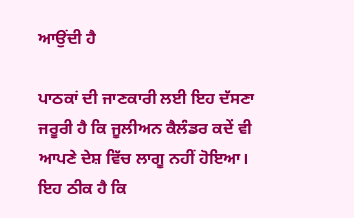ਆਉਂਦੀ ਹੈ

ਪਾਠਕਾਂ ਦੀ ਜਾਣਕਾਰੀ ਲਈ ਇਹ ਦੱਸਣਾ ਜਰੂਰੀ ਹੈ ਕਿ ਜੂਲੀਅਨ ਕੈਲੰਡਰ ਕਦੇਂ ਵੀ ਆਪਣੇ ਦੇਸ਼ ਵਿੱਚ ਲਾਗੂ ਨਹੀਂ ਹੋਇਆ। ਇਹ ਠੀਕ ਹੈ ਕਿ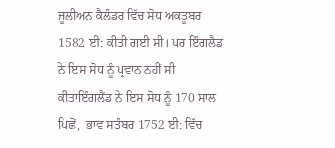ਜੂਲੀਅਨ ਕੈਲੰਡਰ ਵਿੱਚ ਸੋਧ ਅਕਤੂਬਰ 1582 ਈ: ਕੀਤੀ ਗਈ ਸੀ। ਪਰ ਇੰਗਲੈਡ ਨੇ ਇਸ ਸੋਧ ਨੂੰ ਪ੍ਰਵਾਨ ਨਹੀਂ ਸੀ ਕੀਤਾਇੰਗਲੈਂਡ ਨੇ ਇਸ ਸੋਧ ਨੂੰ 170 ਸਾਲ ਪਿਛੋਂ,  ਭਾਵ ਸਤੰਬਰ 1752 ਈ: ਵਿੱਚ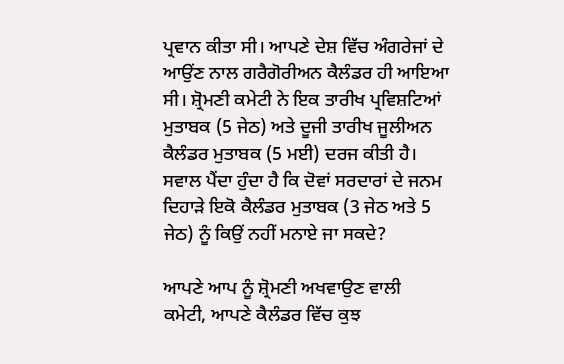ਪ੍ਰਵਾਨ ਕੀਤਾ ਸੀ। ਆਪਣੇ ਦੇਸ਼ ਵਿੱਚ ਅੰਗਰੇਜਾਂ ਦੇ ਆਉਂਣ ਨਾਲ ਗਰੈਗੋਰੀਅਨ ਕੈਲੰਡਰ ਹੀ ਆਇਆ ਸੀ। ਸ਼੍ਰੋਮਣੀ ਕਮੇਟੀ ਨੇ ਇਕ ਤਾਰੀਖ ਪ੍ਰਵਿਸ਼ਟਿਆਂ ਮੁਤਾਬਕ (5 ਜੇਠ) ਅਤੇ ਦੂਜੀ ਤਾਰੀਖ ਜੂਲੀਅਨ ਕੈਲੰਡਰ ਮੁਤਾਬਕ (5 ਮਈ) ਦਰਜ ਕੀਤੀ ਹੈ। ਸਵਾਲ ਪੈਂਦਾ ਹੁੰਦਾ ਹੈ ਕਿ ਦੋਵਾਂ ਸਰਦਾਰਾਂ ਦੇ ਜਨਮ ਦਿਹਾੜੇ ਇਕੋ ਕੈਲੰਡਰ ਮੁਤਾਬਕ (3 ਜੇਠ ਅਤੇ 5  ਜੇਠ) ਨੂੰ ਕਿਉਂ ਨਹੀਂ ਮਨਾਏ ਜਾ ਸਕਦੇ?

ਆਪਣੇ ਆਪ ਨੂੰ ਸ਼੍ਰੋਮਣੀ ਅਖਵਾਉਣ ਵਾਲੀ ਕਮੇਟੀ, ਆਪਣੇ ਕੈਲੰਡਰ ਵਿੱਚ ਕੁਝ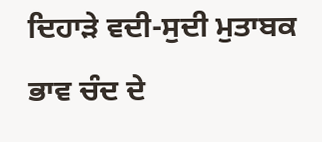ਦਿਹਾੜੇ ਵਦੀ-ਸੁਦੀ ਮੁਤਾਬਕ ਭਾਵ ਚੰਦ ਦੇ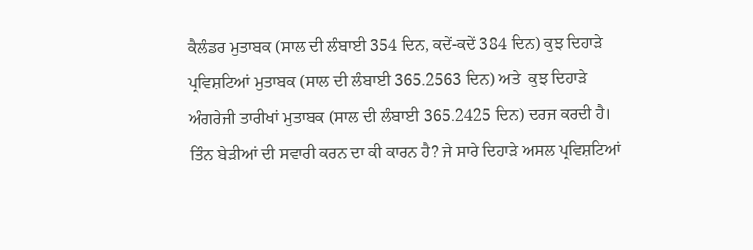ਕੈਲੰਡਰ ਮੁਤਾਬਕ (ਸਾਲ ਦੀ ਲੰਬਾਈ 354 ਦਿਨ, ਕਦੇਂ-ਕਦੇਂ 384 ਦਿਨ) ਕੁਝ ਦਿਹਾੜੇ ਪ੍ਰਵਿਸ਼ਟਿਆਂ ਮੁਤਾਬਕ (ਸਾਲ ਦੀ ਲੰਬਾਈ 365.2563 ਦਿਨ) ਅਤੇ  ਕੁਝ ਦਿਹਾੜੇ ਅੰਗਰੇਜੀ ਤਾਰੀਖਾਂ ਮੁਤਾਬਕ (ਸਾਲ ਦੀ ਲੰਬਾਈ 365.2425 ਦਿਨ) ਦਰਜ ਕਰਦੀ ਹੈ। ਤਿੰਨ ਬੇੜੀਆਂ ਦੀ ਸਵਾਰੀ ਕਰਨ ਦਾ ਕੀ ਕਾਰਨ ਹੈ? ਜੇ ਸਾਰੇ ਦਿਹਾੜੇ ਅਸਲ ਪ੍ਰਵਿਸ਼ਟਿਆਂ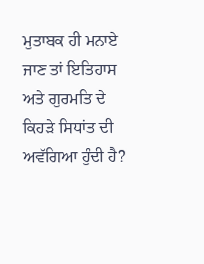ਮੁਤਾਬਕ ਹੀ ਮਨਾਏ ਜਾਣ ਤਾਂ ਇਤਿਹਾਸ ਅਤੇ ਗੁਰਮਤਿ ਦੇ ਕਿਹੜੇ ਸਿਧਾਂਤ ਦੀ ਅਵੱਗਿਆ ਹੁੰਦੀ ਹੈ?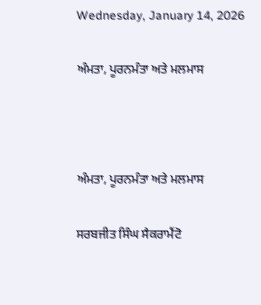Wednesday, January 14, 2026

ਅੰਮਤਾ, ਪੂਰਨਮੰਤਾ ਅਤੇ ਮਲਮਾਸ



ਅੰਮਤਾ, ਪੂਰਨਮੰਤਾ ਅਤੇ ਮਲਮਾਸ

ਸਰਬਜੀਤ ਸਿੰਘ ਸੈਕਰਾਮੈਂਟੋ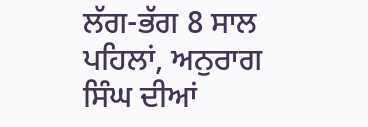ਲੱਗ-ਭੱਗ 8 ਸਾਲ ਪਹਿਲਾਂ, ਅਨੁਰਾਗ ਸਿੰਘ ਦੀਆਂ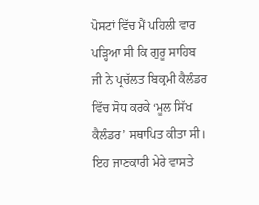ਪੋਸਟਾਂ ਵਿੱਚ ਮੈਂ ਪਹਿਲੀ ਵਾਰ ਪੜ੍ਹਿਆ ਸੀ ਕਿ ਗੁਰੂ ਸਾਹਿਬ ਜੀ ਨੇ ਪ੍ਰਚੱਲਤ ਬਿਕ੍ਰਮੀ ਕੈਲੰਡਰ ਵਿੱਚ ਸੋਧ ਕਰਕੇ ‘ਮੂਲ ਸਿੱਖ ਕੈਲੰਡਰ’ ਸਥਾਪਿਤ ਕੀਤਾ ਸੀ। ਇਹ ਜਾਣਕਾਰੀ ਮੇਰੇ ਵਾਸਤੇ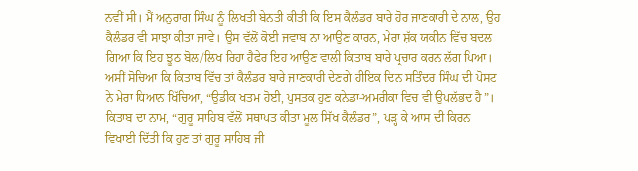ਨਵੀਂ ਸੀ। ਮੈਂ ਅਨੁਰਾਗ ਸਿੰਘ ਨੂੰ ਲਿਖਤੀ ਬੇਨਤੀ ਕੀਤੀ ਕਿ ਇਸ ਕੈਲੰਡਰ ਬਾਰੇ ਹੋਰ ਜਾਣਕਾਰੀ ਦੇ ਨਾਲ, ਉਹ ਕੈਲੰਡਰ ਵੀ ਸਾਝਾ ਕੀਤਾ ਜਾਵੇ। ਉਸ ਵੱਲੋਂ ਕੋਈ ਜਵਾਬ ਨਾ ਆਉਣ ਕਾਰਨ, ਮੇਰਾ ਸ਼ੱਕ ਯਕੀਨ ਵਿੱਚ ਬਦਲ ਗਿਆ ਕਿ ਇਹ ਝੂਠ ਬੋਲ/ਲਿਖ ਰਿਹਾ ਹੈਫੇਰ ਇਹ ਆਉਣ ਵਾਲੀ ਕਿਤਾਬ ਬਾਰੇ ਪ੍ਰਚਾਰ ਕਰਨ ਲੱਗ ਪਿਆ। ਅਸੀਂ ਸੋਚਿਆ ਕਿ ਕਿਤਾਬ ਵਿੱਚ ਤਾਂ ਕੈਲੰਡਰ ਬਾਰੇ ਜਾਣਕਾਰੀ ਦੇਣਗੇ ਹੀਇਕ ਦਿਨ ਸਤਿੰਦਰ ਸਿੰਘ ਦੀ ਪੋਸਟ ਨੇ ਮੇਰਾ ਧਿਆਨ ਖਿੱਚਿਆ, “ਉਡੀਕ ਖਤਮ ਹੋਈ, ਪੁਸਤਕ ਹੁਣ ਕਨੇਡਾ-ਅਮਰੀਕਾ ਵਿਚ ਵੀ ਉਪਲੱਭਦ ਹੈ”। ਕਿਤਾਬ ਦਾ ਨਾਮ, “ਗੁਰੂ ਸਾਹਿਬ ਵੱਲੋਂ ਸਥਾਪਤ ਕੀਤਾ ਮੂਲ ਸਿੱਖ ਕੈਲੰਡਰ”, ਪੜ੍ਹ ਕੇ ਆਸ ਦੀ ਕਿਰਨ ਵਿਖਾਈ ਦਿੱਤੀ ਕਿ ਹੁਣ ਤਾਂ ਗੁਰੂ ਸਾਹਿਬ ਜੀ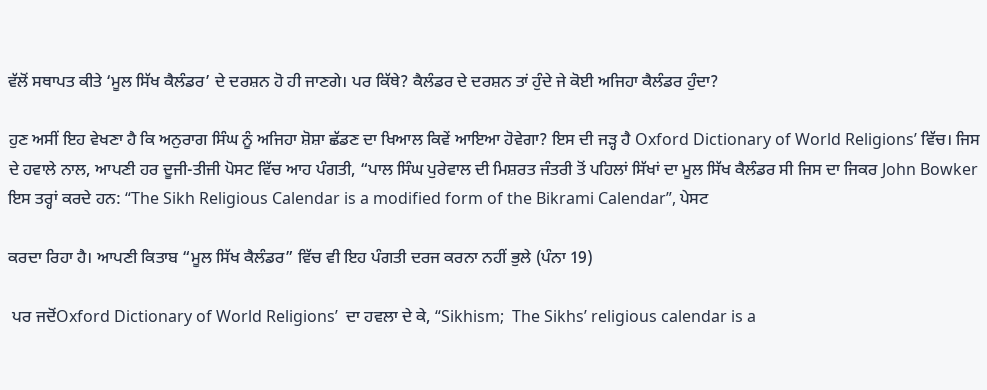ਵੱਲੋਂ ਸਥਾਪਤ ਕੀਤੇ ‘ਮੂਲ ਸਿੱਖ ਕੈਲੰਡਰ’ ਦੇ ਦਰਸ਼ਨ ਹੋ ਹੀ ਜਾਣਗੇ। ਪਰ ਕਿੱਥੇ? ਕੈਲੰਡਰ ਦੇ ਦਰਸ਼ਨ ਤਾਂ ਹੁੰਦੇ ਜੇ ਕੋਈ ਅਜਿਹਾ ਕੈਲੰਡਰ ਹੁੰਦਾ?

ਹੁਣ ਅਸੀਂ ਇਹ ਵੇਖਣਾ ਹੈ ਕਿ ਅਨੁਰਾਗ ਸਿੰਘ ਨੂੰ ਅਜਿਹਾ ਸ਼ੋਸ਼ਾ ਛੱਡਣ ਦਾ ਖਿਆਲ ਕਿਵੇਂ ਆਇਆ ਹੋਵੇਗਾ? ਇਸ ਦੀ ਜੜ੍ਹ ਹੈ Oxford Dictionary of World Religions’ ਵਿੱਚ। ਜਿਸ ਦੇ ਹਵਾਲੇ ਨਾਲ, ਆਪਣੀ ਹਰ ਦੂਜੀ-ਤੀਜੀ ਪੋਸਟ ਵਿੱਚ ਆਹ ਪੰਗਤੀ, “ਪਾਲ ਸਿੰਘ ਪੁਰੇਵਾਲ ਦੀ ਮਿਸ਼ਰਤ ਜੰਤਰੀ ਤੋਂ ਪਹਿਲਾਂ ਸਿੱਖਾਂ ਦਾ ਮੂਲ ਸਿੱਖ ਕੈਲੰਡਰ ਸੀ ਜਿਸ ਦਾ ਜਿਕਰ John Bowker ਇਸ ਤਰ੍ਹਾਂ ਕਰਦੇ ਹਨ: “The Sikh Religious Calendar is a modified form of the Bikrami Calendar”, ਪੇਸਟ

ਕਰਦਾ ਰਿਹਾ ਹੈ। ਆਪਣੀ ਕਿਤਾਬ “ਮੂਲ ਸਿੱਖ ਕੈਲੰਡਰ” ਵਿੱਚ ਵੀ ਇਹ ਪੰਗਤੀ ਦਰਜ ਕਰਨਾ ਨਹੀਂ ਭੁਲੇ (ਪੰਨਾ 19)

 ਪਰ ਜਦੋਂOxford Dictionary of World Religions’  ਦਾ ਹਵਲਾ ਦੇ ਕੇ, “Sikhism;  The Sikhs’ religious calendar is a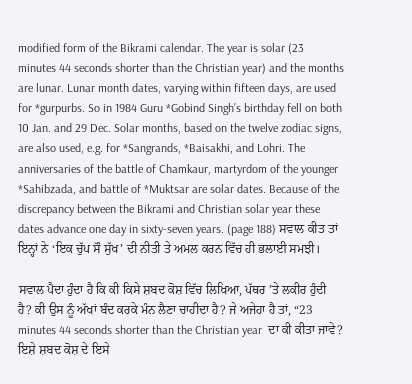modified form of the Bikrami calendar. The year is solar (23 minutes 44 seconds shorter than the Christian year) and the months are lunar. Lunar month dates, varying within fifteen days, are used for *gurpurbs. So in 1984 Guru *Gobind Singh’s birthday fell on both 10 Jan. and 29 Dec. Solar months, based on the twelve zodiac signs, are also used, e.g. for *Sangrands, *Baisakhi, and Lohri. The anniversaries of the battle of Chamkaur, martyrdom of the younger *Sahibzada, and battle of *Muktsar are solar dates. Because of the discrepancy between the Bikrami and Christian solar year these dates advance one day in sixty-seven years. (page 188) ਸਵਾਲ ਕੀਤ ਤਾਂ ਇਨ੍ਹਾਂ ਨੇ ‘ਇਕ ਚੁੱਪ ਸੌ ਸੁੱਖ’ ਦੀ ਨੀਤੀ ਤੇ ਅਮਲ ਕਰਨ ਵਿੱਚ ਹੀ ਭਲਾਈ ਸਮਝੀ।

ਸਵਾਲ ਪੈਦਾ ਹੁੰਦਾ ਹੈ ਕਿ ਕੀ ਕਿਸੇ ਸ਼ਬਦ ਕੋਸ਼ ਵਿੱਚ ਲਿਖਿਆ, ਪੱਥਰ ’ਤੇ ਲਕੀਰ ਹੁੰਦੀ ਹੈ? ਕੀ ਉਸ ਨੂੰ ਅੱਖਾਂ ਬੰਦ ਕਰਕੇ ਮੰਨ ਲੈਣਾ ਚਾਹੀਦਾ ਹੈ? ਜੇ ਅਜੇਹਾ ਹੈ ਤਾਂ, “23 minutes 44 seconds shorter than the Christian year  ਦਾ ਕੀ ਕੀਤਾ ਜਾਵੇ? ਇਸ਼ੇ ਸ਼ਬਦ ਕੋਸ਼ ਦੇ ਇਸੇ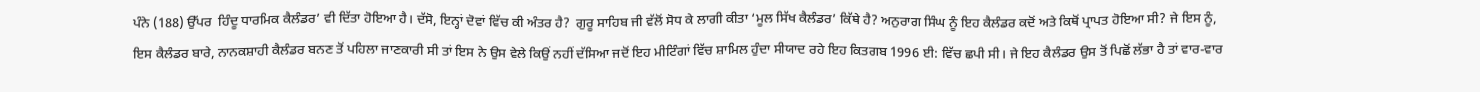ਪੰਨੇ (188) ਉੱਪਰ  ਹਿੰਦੂ ਧਾਰਮਿਕ ਕੈਲੰਡਰ’ ਵੀ ਦਿੱਤਾ ਹੋਇਆ ਹੈ। ਦੱਸੋ, ਇਨ੍ਹਾਂ ਦੋਵਾਂ ਵਿੱਚ ਕੀ ਅੰਤਰ ਹੈ?  ਗੁਰੂ ਸਾਹਿਬ ਜੀ ਵੱਲੋਂ ਸੋਧ ਕੇ ਲਾਗੀ ਕੀਤਾ ‘ਮੂਲ ਸਿੱਖ ਕੈਲੰਡਰ’ ਕਿੱਥੇ ਹੈ? ਅਨੁਰਾਗ ਸਿੰਘ ਨੂੰ ਇਹ ਕੈਲੰਡਰ ਕਦੋਂ ਅਤੇ ਕਿਥੋਂ ਪ੍ਰਾਪਤ ਹੋਇਆ ਸੀ? ਜੇ ਇਸ ਨੂੰ, ਇਸ ਕੈਲੰਡਰ ਬਾਰੇ, ਨਾਨਕਸ਼ਾਹੀ ਕੈਲੰਡਰ ਬਨਣ ਤੋਂ ਪਹਿਲਾ ਜਾਣਕਾਰੀ ਸੀ ਤਾਂ ਇਸ ਨੇ ਉਸ ਵੇਲੇ ਕਿਉਂ ਨਹੀਂ ਦੱਸਿਆ ਜਦੋਂ ਇਹ ਮੀਟਿੰਗਾਂ ਵਿੱਚ ਸ਼ਾਮਿਲ ਹੁੰਦਾ ਸੀਯਾਦ ਰਹੇ ਇਹ ਕਿਤਗਬ 1996 ਈ: ਵਿੱਚ ਛਪੀ ਸੀ। ਜੇ ਇਹ ਕੈਲੰਡਰ ਉਸ ਤੋਂ ਪਿਛੋਂ ਲੱਭਾ ਹੈ ਤਾਂ ਵਾਰ-ਵਾਰ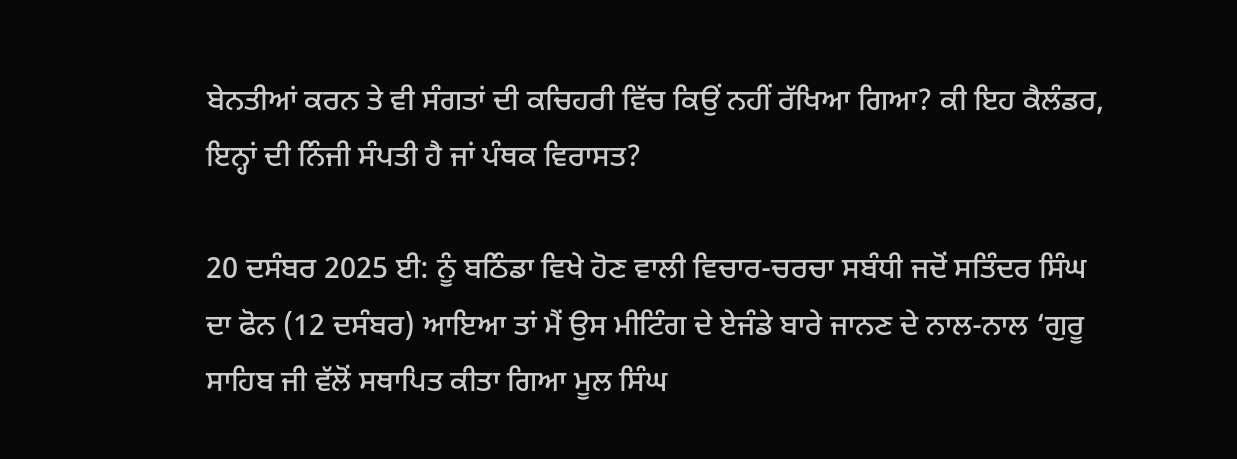ਬੇਨਤੀਆਂ ਕਰਨ ਤੇ ਵੀ ਸੰਗਤਾਂ ਦੀ ਕਚਿਹਰੀ ਵਿੱਚ ਕਿਉਂ ਨਹੀਂ ਰੱਖਿਆ ਗਿਆ? ਕੀ ਇਹ ਕੈਲੰਡਰ, ਇਨ੍ਹਾਂ ਦੀ ਨਿੰਜੀ ਸੰਪਤੀ ਹੈ ਜਾਂ ਪੰਥਕ ਵਿਰਾਸਤ?

20 ਦਸੰਬਰ 2025 ਈ: ਨੂੰ ਬਠਿੰਡਾ ਵਿਖੇ ਹੋਣ ਵਾਲੀ ਵਿਚਾਰ-ਚਰਚਾ ਸਬੰਧੀ ਜਦੋਂ ਸਤਿੰਦਰ ਸਿੰਘ ਦਾ ਫੋਨ (12 ਦਸੰਬਰ) ਆਇਆ ਤਾਂ ਮੈਂ ਉਸ ਮੀਟਿੰਗ ਦੇ ਏਜੰਡੇ ਬਾਰੇ ਜਾਨਣ ਦੇ ਨਾਲ-ਨਾਲ ‘ਗੁਰੂ ਸਾਹਿਬ ਜੀ ਵੱਲੋਂ ਸਥਾਪਿਤ ਕੀਤਾ ਗਿਆ ਮੂਲ ਸਿੰਘ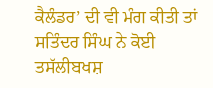ਕੈਲੰਡਰ’ ਦੀ ਵੀ ਮੰਗ ਕੀਤੀ ਤਾਂ ਸਤਿੰਦਰ ਸਿੰਘ ਨੇ ਕੋਈ ਤਸੱਲੀਬਖਸ਼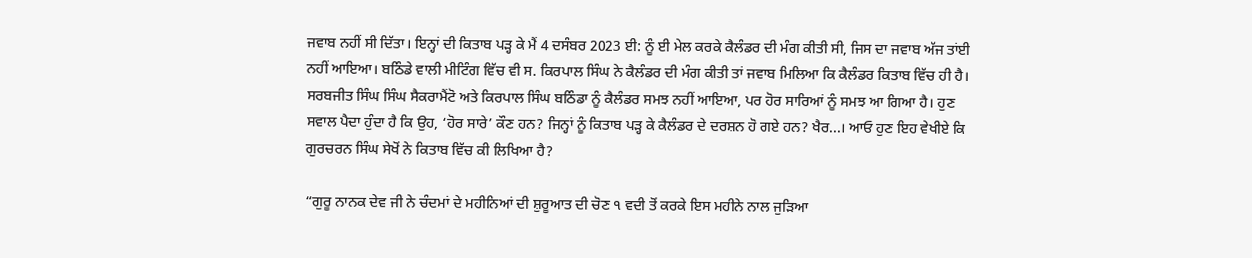ਜਵਾਬ ਨਹੀਂ ਸੀ ਦਿੱਤਾ। ਇਨ੍ਹਾਂ ਦੀ ਕਿਤਾਬ ਪੜ੍ਹ ਕੇ ਮੈਂ 4 ਦਸੰਬਰ 2023 ਈ: ਨੂੰ ਈ ਮੇਲ ਕਰਕੇ ਕੈਲੰਡਰ ਦੀ ਮੰਗ ਕੀਤੀ ਸੀ, ਜਿਸ ਦਾ ਜਵਾਬ ਅੱਜ ਤਾਂਈ ਨਹੀਂ ਆਇਆ। ਬਠਿੰਡੇ ਵਾਲੀ ਮੀਟਿੰਗ ਵਿੱਚ ਵੀ ਸ. ਕਿਰਪਾਲ ਸਿੰਘ ਨੇ ਕੈਲੰਡਰ ਦੀ ਮੰਗ ਕੀਤੀ ਤਾਂ ਜਵਾਬ ਮਿਲਿਆ ਕਿ ਕੈਲੰਡਰ ਕਿਤਾਬ ਵਿੱਚ ਹੀ ਹੈ। ਸਰਬਜੀਤ ਸਿੰਘ ਸਿੰਘ ਸੈਕਰਾਮੈਂਟੋ ਅਤੇ ਕਿਰਪਾਲ ਸਿੰਘ ਬਠਿੰਡਾ ਨੂੰ ਕੈਲੰਡਰ ਸਮਝ ਨਹੀਂ ਆਇਆ, ਪਰ ਹੋਰ ਸਾਰਿਆਂ ਨੂੰ ਸਮਝ ਆ ਗਿਆ ਹੈ। ਹੁਣ ਸਵਾਲ ਪੈਦਾ ਹੁੰਦਾ ਹੈ ਕਿ ਉਹ, ‘ਹੋਰ ਸਾਰੇ’ ਕੌਣ ਹਨ? ਜਿਨ੍ਹਾਂ ਨੂੰ ਕਿਤਾਬ ਪੜ੍ਹ ਕੇ ਕੈਲੰਡਰ ਦੇ ਦਰਸ਼ਨ ਹੋ ਗਏ ਹਨ? ਖੈਰ...। ਆਓ ਹੁਣ ਇਹ ਵੇਖੀਏ ਕਿ ਗੁਰਚਰਨ ਸਿੰਘ ਸੇਖੋਂ ਨੇ ਕਿਤਾਬ ਵਿੱਚ ਕੀ ਲਿਖਿਆ ਹੈ?

“ਗੁਰੂ ਨਾਨਕ ਦੇਵ ਜੀ ਨੇ ਚੰਦਮਾਂ ਦੇ ਮਹੀਨਿਆਂ ਦੀ ਸ਼ੁਰੂਆਤ ਦੀ ਚੋਣ ੧ ਵਦੀ ਤੋਂ ਕਰਕੇ ਇਸ ਮਹੀਨੇ ਨਾਲ ਜੁੜਿਆ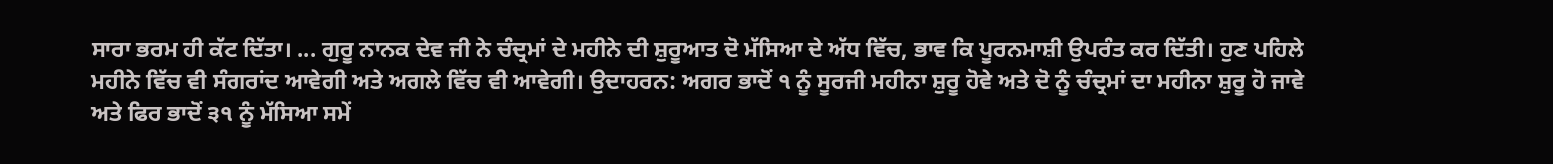ਸਾਰਾ ਭਰਮ ਹੀ ਕੱਟ ਦਿੱਤਾ। ... ਗੁਰੂ ਨਾਨਕ ਦੇਵ ਜੀ ਨੇ ਚੰਦ੍ਰਮਾਂ ਦੇ ਮਹੀਨੇ ਦੀ ਸ਼ੁਰੂਆਤ ਦੋ ਮੱਸਿਆ ਦੇ ਅੱਧ ਵਿੱਚ, ਭਾਵ ਕਿ ਪੂਰਨਮਾਸ਼ੀ ਉਪਰੰਤ ਕਰ ਦਿੱਤੀ। ਹੁਣ ਪਹਿਲੇ ਮਹੀਨੇ ਵਿੱਚ ਵੀ ਸੰਗਰਾਂਦ ਆਵੇਗੀ ਅਤੇ ਅਗਲੇ ਵਿੱਚ ਵੀ ਆਵੇਗੀ। ਉਦਾਹਰਨ: ਅਗਰ ਭਾਦੋਂ ੧ ਨੂੰ ਸੂਰਜੀ ਮਹੀਨਾ ਸ਼ੁਰੂ ਹੋਵੇ ਅਤੇ ਦੋ ਨੂੰ ਚੰਦ੍ਰਮਾਂ ਦਾ ਮਹੀਨਾ ਸ਼ੁਰੂ ਹੋ ਜਾਵੇ ਅਤੇ ਫਿਰ ਭਾਦੋਂ ੩੧ ਨੂੰ ਮੱਸਿਆ ਸਮੇਂ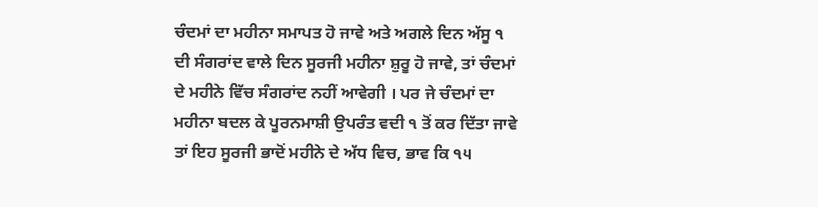ਚੰਦਮਾਂ ਦਾ ਮਹੀਨਾ ਸਮਾਪਤ ਹੋ ਜਾਵੇ ਅਤੇ ਅਗਲੇ ਦਿਨ ਅੱਸੂ ੧ ਦੀ ਸੰਗਰਾਂਦ ਵਾਲੇ ਦਿਨ ਸੂਰਜੀ ਮਹੀਨਾ ਸ਼ੁਰੂ ਹੋ ਜਾਵੇ, ਤਾਂ ਚੰਦਮਾਂ ਦੇ ਮਹੀਨੇ ਵਿੱਚ ਸੰਗਰਾਂਦ ਨਹੀਂ ਆਵੇਗੀ । ਪਰ ਜੇ ਚੰਦਮਾਂ ਦਾ ਮਹੀਨਾ ਬਦਲ ਕੇ ਪੂਰਨਮਾਸ਼ੀ ਉਪਰੰਤ ਵਦੀ ੧ ਤੋਂ ਕਰ ਦਿੱਤਾ ਜਾਵੇ ਤਾਂ ਇਹ ਸੂਰਜੀ ਭਾਦੋਂ ਮਹੀਨੇ ਦੇ ਅੱਧ ਵਿਚ, ਭਾਵ ਕਿ ੧੫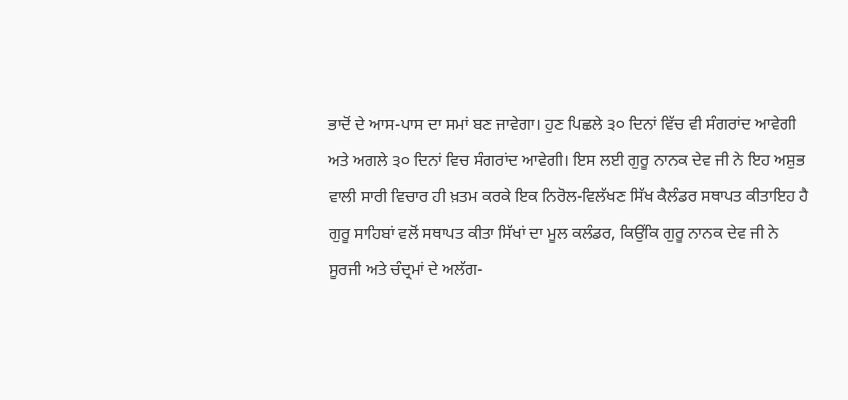ਭਾਦੋਂ ਦੇ ਆਸ-ਪਾਸ ਦਾ ਸਮਾਂ ਬਣ ਜਾਵੇਗਾ। ਹੁਣ ਪਿਛਲੇ ੩੦ ਦਿਨਾਂ ਵਿੱਚ ਵੀ ਸੰਗਰਾਂਦ ਆਵੇਗੀ ਅਤੇ ਅਗਲੇ ੩੦ ਦਿਨਾਂ ਵਿਚ ਸੰਗਰਾਂਦ ਆਵੇਗੀ। ਇਸ ਲਈ ਗੁਰੂ ਨਾਨਕ ਦੇਵ ਜੀ ਨੇ ਇਹ ਅਸ਼ੁਭ ਵਾਲੀ ਸਾਰੀ ਵਿਚਾਰ ਹੀ ਖ਼ਤਮ ਕਰਕੇ ਇਕ ਨਿਰੋਲ-ਵਿਲੱਖਣ ਸਿੱਖ ਕੈਲੰਡਰ ਸਥਾਪਤ ਕੀਤਾਇਹ ਹੈ ਗੁਰੂ ਸਾਹਿਬਾਂ ਵਲੋਂ ਸਥਾਪਤ ਕੀਤਾ ਸਿੱਖਾਂ ਦਾ ਮੂਲ ਕਲੰਡਰ, ਕਿਉਂਕਿ ਗੁਰੂ ਨਾਨਕ ਦੇਵ ਜੀ ਨੇ ਸੂਰਜੀ ਅਤੇ ਚੰਦ੍ਰਮਾਂ ਦੇ ਅਲੱਗ-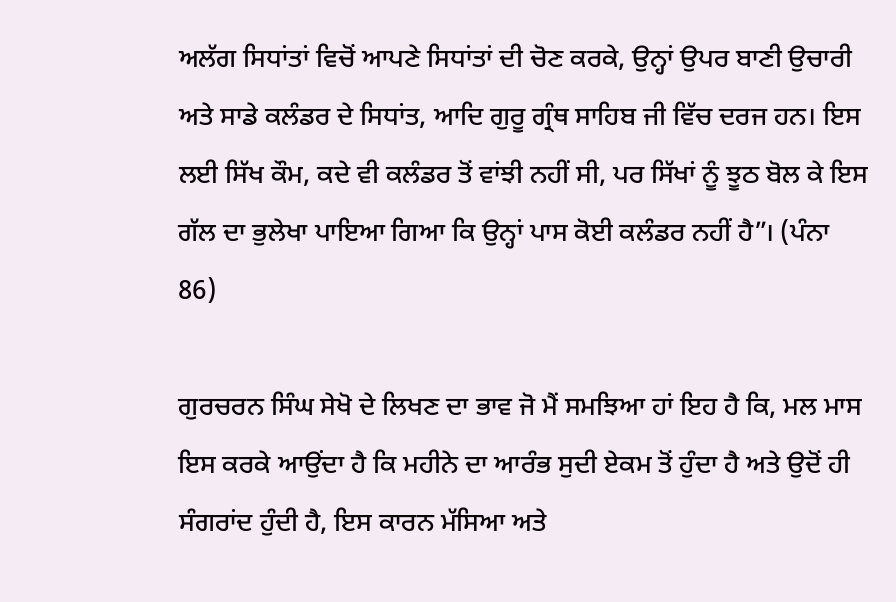ਅਲੱਗ ਸਿਧਾਂਤਾਂ ਵਿਚੋਂ ਆਪਣੇ ਸਿਧਾਂਤਾਂ ਦੀ ਚੋਣ ਕਰਕੇ, ਉਨ੍ਹਾਂ ਉਪਰ ਬਾਣੀ ਉਚਾਰੀ ਅਤੇ ਸਾਡੇ ਕਲੰਡਰ ਦੇ ਸਿਧਾਂਤ, ਆਦਿ ਗੁਰੂ ਗ੍ਰੰਥ ਸਾਹਿਬ ਜੀ ਵਿੱਚ ਦਰਜ ਹਨ। ਇਸ ਲਈ ਸਿੱਖ ਕੌਮ, ਕਦੇ ਵੀ ਕਲੰਡਰ ਤੋਂ ਵਾਂਝੀ ਨਹੀਂ ਸੀ, ਪਰ ਸਿੱਖਾਂ ਨੂੰ ਝੂਠ ਬੋਲ ਕੇ ਇਸ ਗੱਲ ਦਾ ਭੁਲੇਖਾ ਪਾਇਆ ਗਿਆ ਕਿ ਉਨ੍ਹਾਂ ਪਾਸ ਕੋਈ ਕਲੰਡਰ ਨਹੀਂ ਹੈ”। (ਪੰਨਾ 86)

ਗੁਰਚਰਨ ਸਿੰਘ ਸੇਖੋ ਦੇ ਲਿਖਣ ਦਾ ਭਾਵ ਜੋ ਮੈਂ ਸਮਝਿਆ ਹਾਂ ਇਹ ਹੈ ਕਿ, ਮਲ ਮਾਸ ਇਸ ਕਰਕੇ ਆਉਂਦਾ ਹੈ ਕਿ ਮਹੀਨੇ ਦਾ ਆਰੰਭ ਸੁਦੀ ਏਕਮ ਤੋਂ ਹੁੰਦਾ ਹੈ ਅਤੇ ਉਦੋਂ ਹੀ ਸੰਗਰਾਂਦ ਹੁੰਦੀ ਹੈ, ਇਸ ਕਾਰਨ ਮੱਸਿਆ ਅਤੇ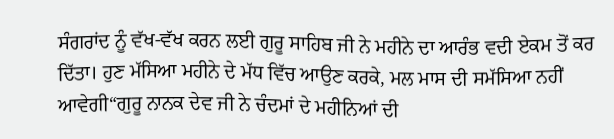ਸੰਗਰਾਂਦ ਨੂੰ ਵੱਖ-ਵੱਖ ਕਰਨ ਲਈ ਗੁਰੂ ਸਾਹਿਬ ਜੀ ਨੇ ਮਹੀਨੇ ਦਾ ਆਰੰਭ ਵਦੀ ਏਕਮ ਤੋਂ ਕਰ ਦਿੱਤਾ। ਹੁਣ ਮੱਸਿਆ ਮਹੀਨੇ ਦੇ ਮੱਧ ਵਿੱਚ ਆਉਣ ਕਰਕੇ, ਮਲ ਮਾਸ ਦੀ ਸਮੱਸਿਆ ਨਹੀਂ ਆਵੇਗੀ“ਗੁਰੂ ਨਾਨਕ ਦੇਵ ਜੀ ਨੇ ਚੰਦਮਾਂ ਦੇ ਮਹੀਨਿਆਂ ਦੀ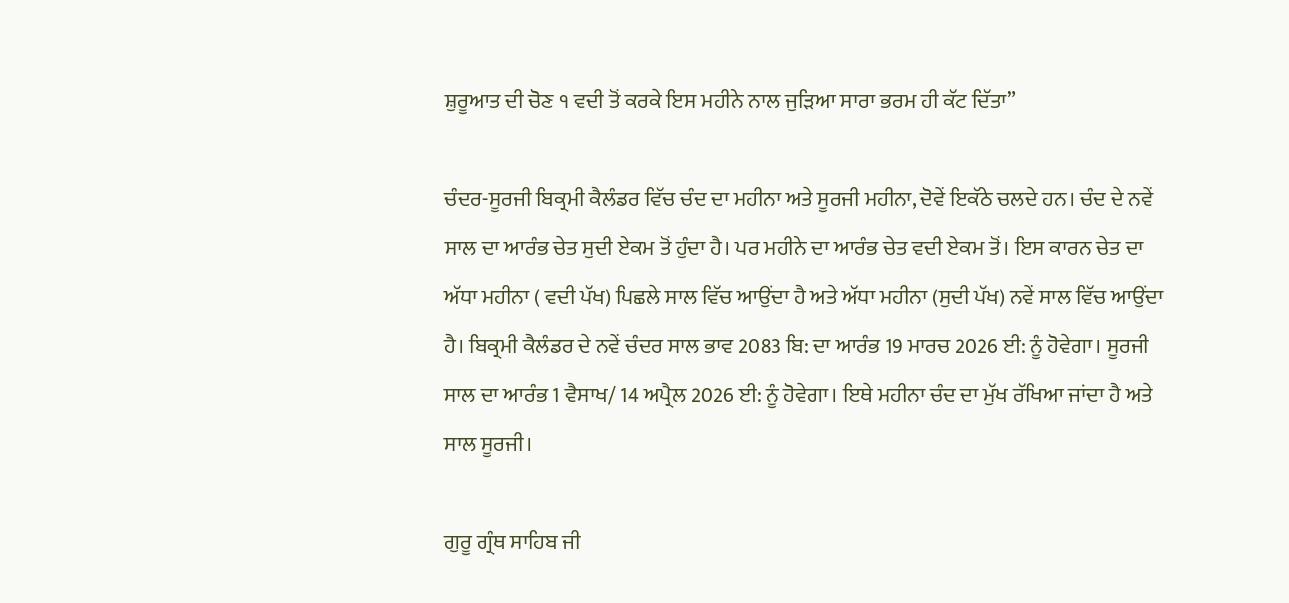ਸ਼ੁਰੂਆਤ ਦੀ ਚੋਣ ੧ ਵਦੀ ਤੋਂ ਕਰਕੇ ਇਸ ਮਹੀਨੇ ਨਾਲ ਜੁੜਿਆ ਸਾਰਾ ਭਰਮ ਹੀ ਕੱਟ ਦਿੱਤਾ”

ਚੰਦਰ-ਸੂਰਜੀ ਬਿਕ੍ਰਮੀ ਕੈਲੰਡਰ ਵਿੱਚ ਚੰਦ ਦਾ ਮਹੀਨਾ ਅਤੇ ਸੂਰਜੀ ਮਹੀਨਾ, ਦੋਵੇਂ ਇਕੱਠੇ ਚਲਦੇ ਹਨ। ਚੰਦ ਦੇ ਨਵੇਂ ਸਾਲ ਦਾ ਆਰੰਭ ਚੇਤ ਸੁਦੀ ਏਕਮ ਤੋਂ ਹੁੰਦਾ ਹੈ। ਪਰ ਮਹੀਨੇ ਦਾ ਆਰੰਭ ਚੇਤ ਵਦੀ ਏਕਮ ਤੋਂ। ਇਸ ਕਾਰਨ ਚੇਤ ਦਾ ਅੱਧਾ ਮਹੀਨਾ ( ਵਦੀ ਪੱਖ) ਪਿਛਲੇ ਸਾਲ ਵਿੱਚ ਆਉਂਦਾ ਹੈ ਅਤੇ ਅੱਧਾ ਮਹੀਨਾ (ਸੁਦੀ ਪੱਖ) ਨਵੇਂ ਸਾਲ ਵਿੱਚ ਆਉਂਦਾ ਹੈ। ਬਿਕ੍ਰਮੀ ਕੈਲੰਡਰ ਦੇ ਨਵੇਂ ਚੰਦਰ ਸਾਲ ਭਾਵ 2083 ਬਿ: ਦਾ ਆਰੰਭ 19 ਮਾਰਚ 2026 ਈ: ਨੂੰ ਹੋਵੇਗਾ। ਸੂਰਜੀ ਸਾਲ ਦਾ ਆਰੰਭ 1 ਵੈਸਾਖ/ 14 ਅਪ੍ਰੈਲ 2026 ਈ: ਨੂੰ ਹੋਵੇਗਾ। ਇਥੇ ਮਹੀਨਾ ਚੰਦ ਦਾ ਮੁੱਖ ਰੱਖਿਆ ਜਾਂਦਾ ਹੈ ਅਤੇ ਸਾਲ ਸੂਰਜੀ।

ਗੁਰੂ ਗ੍ਰੰਥ ਸਾਹਿਬ ਜੀ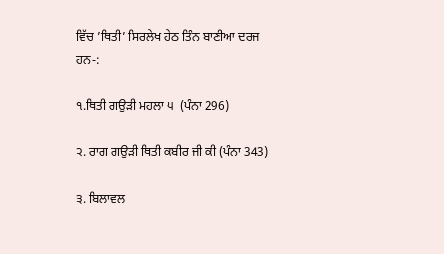ਵਿੱਚ ’ਥਿਤੀ’ ਸਿਰਲੇਖ ਹੇਠ ਤਿੰਨ ਬਾਣੀਆ ਦਰਜ ਹਨ-:

੧.ਥਿਤੀ ਗਉੜੀ ਮਹਲਾ ੫  (ਪੰਨਾ 296)

੨. ਰਾਗ ਗਉੜੀ ਥਿਤੀ ਕਬੀਰ ਜੀ ਕੀ (ਪੰਨਾ 343)

੩. ਬਿਲਾਵਲ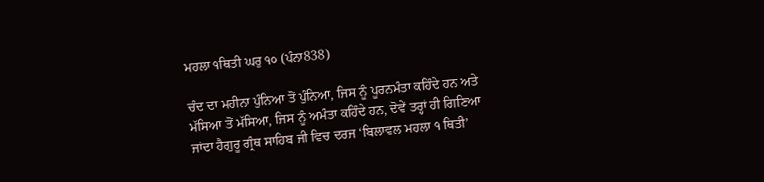ਮਹਲਾ ੧ਥਿਤੀ ਘਰੁ ੧੦ (ਪੰਨਾ838)

ਚੰਦ ਦਾ ਮਹੀਨਾ ਪੁੰਨਿਆ ਤੋਂ ਪੁੰਨਿਆ, ਜਿਸ ਨੂੰ ਪੂਰਨਮੰਤਾ ਕਹਿੰਦੇ ਹਨ ਅਤੇ ਮੱਸਿਆ ਤੋਂ ਮੱਸਿਆ, ਜਿਸ ਨੂੰ ਅਮੰਤਾ ਕਹਿੰਦੇ ਹਨ, ਦੋਵੇਂ ਤਰ੍ਹਾਂ ਹੀ ਗਿਣਿਆ ਜਾਂਦਾ ਹੈਗੁਰੂ ਗ੍ਰੰਥ ਸਾਹਿਬ ਜੀ ਵਿਚ ਦਰਜ ‘ਬਿਲਾਵਲ ਮਹਲਾ ੧ ਥਿਤੀ’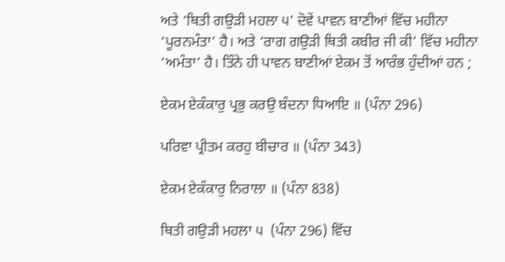ਅਤੇ ‘ਥਿਤੀ ਗਉੜੀ ਮਹਲਾ ੫’ ਦੋਵੇਂ ਪਾਵਨ ਬਾਣੀਆਂ ਵਿੱਚ ਮਹੀਨਾ ‘ਪੂਰਨਮੰਤਾ’ ਹੈ। ਅਤੇ ‘ਰਾਗ ਗਉੜੀ ਥਿਤੀ ਕਬੀਰ ਜੀ ਕੀ’ ਵਿੱਚ ਮਹੀਨਾ ‘ਅਮੰਤਾ’ ਹੈ। ਤਿੰਨੇ ਹੀ ਪਾਵਨ ਬਾਣੀਆਂ ਏਕਮ ਤੋਂ ਆਰੰਭ ਹੁੰਦੀਆਂ ਹਨ ;

ਏਕਮ ਏਕੰਕਾਰੁ ਪ੍ਰਭੁ ਕਰਉ ਬੰਦਨਾ ਧਿਆਇ ॥ (ਪੰਨਾ 296)

ਪਰਿਵਾ ਪ੍ਰੀਤਮ ਕਰਹੁ ਬੀਚਾਰ ॥ (ਪੰਨਾ 343)

ਏਕਮ ਏਕੰਕਾਰੁ ਨਿਰਾਲਾ ॥ (ਪੰਨਾ 838)

ਥਿਤੀ ਗਉੜੀ ਮਹਲਾ ੫  (ਪੰਨਾ 296) ਵਿੱਚ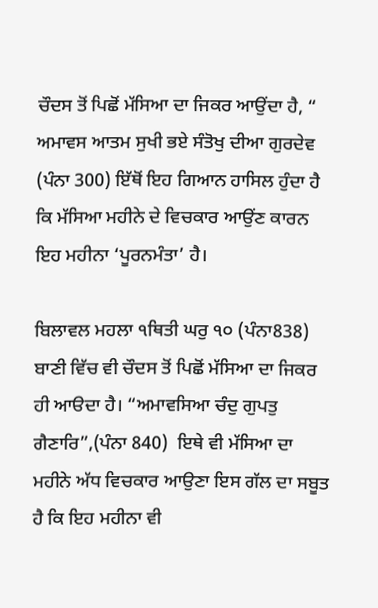ਚੌਦਸ ਤੋਂ ਪਿਛੋਂ ਮੱਸਿਆ ਦਾ ਜਿਕਰ ਆਉਂਦਾ ਹੈ, “ ਅਮਾਵਸ ਆਤਮ ਸੁਖੀ ਭਏ ਸੰਤੋਖੁ ਦੀਆ ਗੁਰਦੇਵ (ਪੰਨਾ 300) ਇੱਥੋਂ ਇਹ ਗਿਆਨ ਹਾਸਿਲ ਹੁੰਦਾ ਹੈ ਕਿ ਮੱਸਿਆ ਮਹੀਨੇ ਦੇ ਵਿਚਕਾਰ ਆਉਂਣ ਕਾਰਨ ਇਹ ਮਹੀਨਾ ‘ਪੂਰਨਮੰਤਾ’ ਹੈ।

ਬਿਲਾਵਲ ਮਹਲਾ ੧ਥਿਤੀ ਘਰੁ ੧੦ (ਪੰਨਾ838) ਬਾਣੀ ਵਿੱਚ ਵੀ ਚੌਦਸ ਤੋਂ ਪਿਛੋਂ ਮੱਸਿਆ ਦਾ ਜਿਕਰ ਹੀ ਆੳਦਾ ਹੈ। “ਅਮਾਵਸਿਆ ਚੰਦੁ ਗੁਪਤੁ ਗੈਣਾਰਿ”,(ਪੰਨਾ 840)  ਇਥੇ ਵੀ ਮੱਸਿਆ ਦਾ ਮਹੀਨੇ ਅੱਧ ਵਿਚਕਾਰ ਆਉਣਾ ਇਸ ਗੱਲ ਦਾ ਸਬੂਤ ਹੈ ਕਿ ਇਹ ਮਹੀਨਾ ਵੀ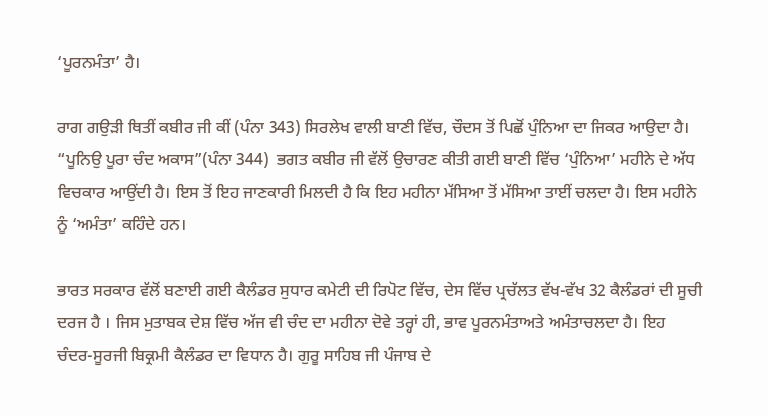‘ਪੂਰਨਮੰਤਾ’ ਹੈ।

ਰਾਗ ਗਉੜੀ ਥਿਤੀਂ ਕਬੀਰ ਜੀ ਕੀਂ (ਪੰਨਾ 343) ਸਿਰਲੇਖ ਵਾਲੀ ਬਾਣੀ ਵਿੱਚ, ਚੌਦਸ ਤੋਂ ਪਿਛੋਂ ਪੁੰਨਿਆ ਦਾ ਜਿਕਰ ਆਉਦਾ ਹੈ। “ਪੂਨਿਉ ਪੂਰਾ ਚੰਦ ਅਕਾਸ”(ਪੰਨਾ 344)  ਭਗਤ ਕਬੀਰ ਜੀ ਵੱਲੋਂ ਉਚਾਰਣ ਕੀਤੀ ਗਈ ਬਾਣੀ ਵਿੱਚ ‘ਪੁੰਨਿਆ’ ਮਹੀਨੇ ਦੇ ਅੱਧ ਵਿਚਕਾਰ ਆਉਂਦੀ ਹੈ। ਇਸ ਤੋਂ ਇਹ ਜਾਣਕਾਰੀ ਮਿਲਦੀ ਹੈ ਕਿ ਇਹ ਮਹੀਨਾ ਮੱਸਿਆ ਤੋਂ ਮੱਸਿਆ ਤਾਈਂ ਚਲਦਾ ਹੈ। ਇਸ ਮਹੀਨੇ ਨੂੰ ‘ਅਮੰਤਾ’ ਕਹਿੰਦੇ ਹਨ।

ਭਾਰਤ ਸਰਕਾਰ ਵੱਲੋਂ ਬਣਾਈ ਗਈ ਕੈਲੰਡਰ ਸੁਧਾਰ ਕਮੇਟੀ ਦੀ ਰਿਪੋਟ ਵਿੱਚ, ਦੇਸ ਵਿੱਚ ਪ੍ਰਚੱਲਤ ਵੱਖ-ਵੱਖ 32 ਕੈਲੰਡਰਾਂ ਦੀ ਸੂਚੀ ਦਰਜ ਹੈ । ਜਿਸ ਮੁਤਾਬਕ ਦੇਸ਼ ਵਿੱਚ ਅੱਜ ਵੀ ਚੰਦ ਦਾ ਮਹੀਨਾ ਦੋਵੇ ਤਰ੍ਹਾਂ ਹੀ, ਭਾਵ ਪੂਰਨਮੰਤਾਅਤੇ ਅਮੰਤਾਚਲਦਾ ਹੈ। ਇਹ ਚੰਦਰ-ਸੂਰਜੀ ਬਿਕ੍ਰਮੀ ਕੈਲੰਡਰ ਦਾ ਵਿਧਾਨ ਹੈ। ਗੁਰੂ ਸਾਹਿਬ ਜੀ ਪੰਜਾਬ ਦੇ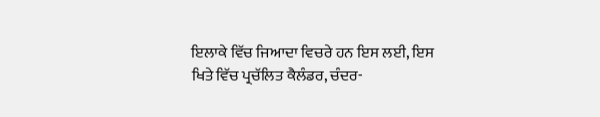ਇਲਾਕੇ ਵਿੱਚ ਜਿਆਦਾ ਵਿਚਰੇ ਹਨ ਇਸ ਲਈ, ਇਸ ਖਿਤੇ ਵਿੱਚ ਪ੍ਰਚੱਲਿਤ ਕੈਲੰਡਰ, ਚੰਦਰ-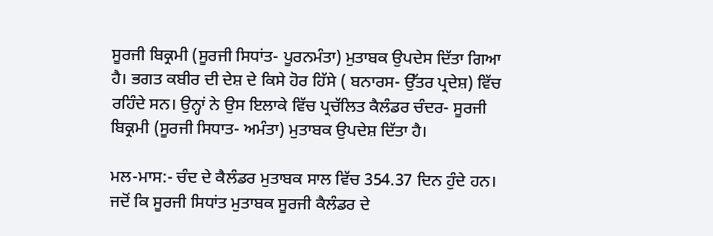ਸੂਰਜੀ ਬਿਕ੍ਰਮੀ (ਸੂਰਜੀ ਸਿਧਾਂਤ- ਪੂਰਨਮੰਤਾ) ਮੁਤਾਬਕ ਉਪਦੇਸ ਦਿੱਤਾ ਗਿਆ ਹੈ। ਭਗਤ ਕਬੀਰ ਦੀ ਦੇਸ਼ ਦੇ ਕਿਸੇ ਹੋਰ ਹਿੱਸੇ ( ਬਨਾਰਸ- ਉੱਤਰ ਪ੍ਰਦੇਸ਼) ਵਿੱਚ ਰਹਿੰਦੇ ਸਨ। ਉਨ੍ਹਾਂ ਨੇ ਉਸ ਇਲਾਕੇ ਵਿੱਚ ਪ੍ਰਚੱਲਿਤ ਕੈਲੰਡਰ ਚੰਦਰ- ਸੂਰਜੀ ਬਿਕ੍ਰਮੀ (ਸੂਰਜੀ ਸਿਧਾਤ- ਅਮੰਤਾ) ਮੁਤਾਬਕ ਉਪਦੇਸ਼ ਦਿੱਤਾ ਹੈ।

ਮਲ-ਮਾਸ:- ਚੰਦ ਦੇ ਕੈਲੰਡਰ ਮੁਤਾਬਕ ਸਾਲ ਵਿੱਚ 354.37 ਦਿਨ ਹੁੰਦੇ ਹਨ। ਜਦੋਂ ਕਿ ਸੂਰਜੀ ਸਿਧਾਂਤ ਮੁਤਾਬਕ ਸੂਰਜੀ ਕੈਲੰਡਰ ਦੇ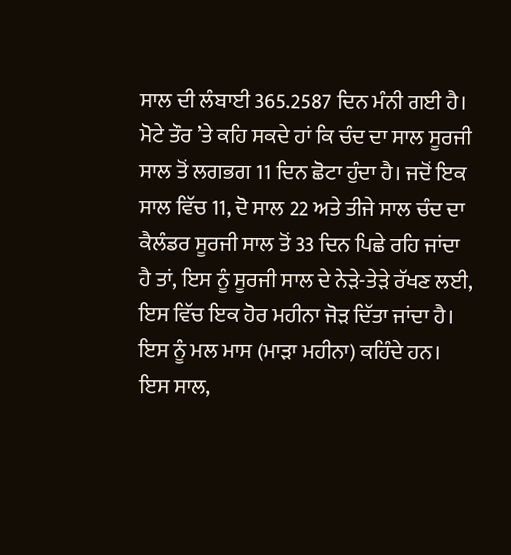ਸਾਲ ਦੀ ਲੰਬਾਈ 365.2587 ਦਿਨ ਮੰਨੀ ਗਈ ਹੈ। ਮੋਟੇ ਤੌਰ ’ਤੇ ਕਹਿ ਸਕਦੇ ਹਾਂ ਕਿ ਚੰਦ ਦਾ ਸਾਲ ਸੂਰਜੀ ਸਾਲ ਤੋਂ ਲਗਭਗ 11 ਦਿਨ ਛੋਟਾ ਹੁੰਦਾ ਹੈ। ਜਦੋਂ ਇਕ ਸਾਲ ਵਿੱਚ 11, ਦੋ ਸਾਲ 22 ਅਤੇ ਤੀਜੇ ਸਾਲ ਚੰਦ ਦਾ ਕੈਲੰਡਰ ਸੂਰਜੀ ਸਾਲ ਤੋਂ 33 ਦਿਨ ਪਿਛੇ ਰਹਿ ਜਾਂਦਾ ਹੈ ਤਾਂ, ਇਸ ਨੂੰ ਸੂਰਜੀ ਸਾਲ ਦੇ ਨੇੜੇ-ਤੇੜੇ ਰੱਖਣ ਲਈ, ਇਸ ਵਿੱਚ ਇਕ ਹੋਰ ਮਹੀਨਾ ਜੋੜ ਦਿੱਤਾ ਜਾਂਦਾ ਹੈ। ਇਸ ਨੂੰ ਮਲ ਮਾਸ (ਮਾੜਾ ਮਹੀਨਾ) ਕਹਿੰਦੇ ਹਨ। ਇਸ ਸਾਲ,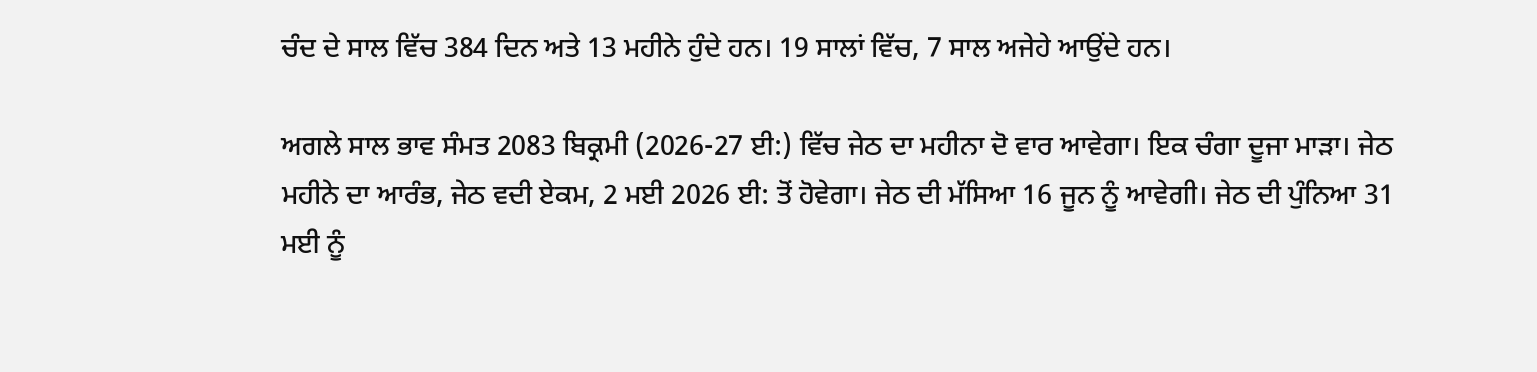ਚੰਦ ਦੇ ਸਾਲ ਵਿੱਚ 384 ਦਿਨ ਅਤੇ 13 ਮਹੀਨੇ ਹੁੰਦੇ ਹਨ। 19 ਸਾਲਾਂ ਵਿੱਚ, 7 ਸਾਲ ਅਜੇਹੇ ਆਉਂਦੇ ਹਨ।

ਅਗਲੇ ਸਾਲ ਭਾਵ ਸੰਮਤ 2083 ਬਿਕ੍ਰਮੀ (2026-27 ਈ:) ਵਿੱਚ ਜੇਠ ਦਾ ਮਹੀਨਾ ਦੋ ਵਾਰ ਆਵੇਗਾ। ਇਕ ਚੰਗਾ ਦੂਜਾ ਮਾੜਾ। ਜੇਠ ਮਹੀਨੇ ਦਾ ਆਰੰਭ, ਜੇਠ ਵਦੀ ਏਕਮ, 2 ਮਈ 2026 ਈ: ਤੋਂ ਹੋਵੇਗਾ। ਜੇਠ ਦੀ ਮੱਸਿਆ 16 ਜੂਨ ਨੂੰ ਆਵੇਗੀ। ਜੇਠ ਦੀ ਪੁੰਨਿਆ 31 ਮਈ ਨੂੰ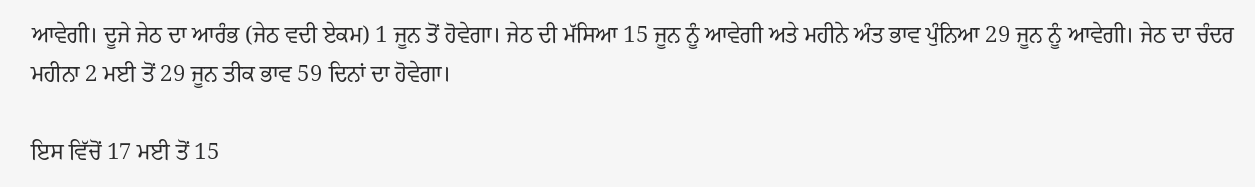ਆਵੇਗੀ। ਦੂਜੇ ਜੇਠ ਦਾ ਆਰੰਭ (ਜੇਠ ਵਦੀ ਏਕਮ) 1 ਜੂਨ ਤੋਂ ਹੋਵੇਗਾ। ਜੇਠ ਦੀ ਮੱਸਿਆ 15 ਜੂਨ ਨੂੰ ਆਵੇਗੀ ਅਤੇ ਮਹੀਨੇ ਅੰਤ ਭਾਵ ਪੁੰਨਿਆ 29 ਜੂਨ ਨੂੰ ਆਵੇਗੀ। ਜੇਠ ਦਾ ਚੰਦਰ ਮਹੀਨਾ 2 ਮਈ ਤੋਂ 29 ਜੂਨ ਤੀਕ ਭਾਵ 59 ਦਿਨਾਂ ਦਾ ਹੋਵੇਗਾ।

ਇਸ ਵਿੱਚੋਂ 17 ਮਈ ਤੋਂ 15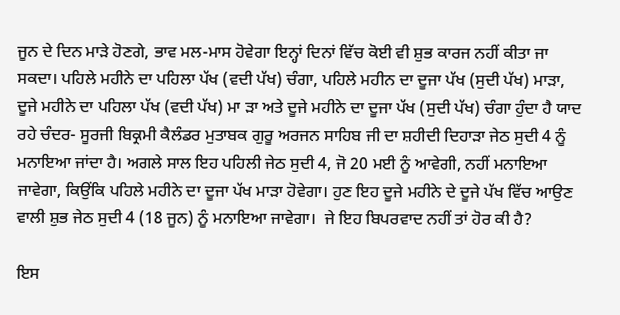ਜੂਨ ਦੇ ਦਿਨ ਮਾੜੇ ਹੋਣਗੇ, ਭਾਵ ਮਲ-ਮਾਸ ਹੋਵੇਗਾ ਇਨ੍ਹਾਂ ਦਿਨਾਂ ਵਿੱਚ ਕੋਈ ਵੀ ਸ਼ੁਭ ਕਾਰਜ ਨਹੀਂ ਕੀਤਾ ਜਾ ਸਕਦਾ। ਪਹਿਲੇ ਮਹੀਨੇ ਦਾ ਪਹਿਲਾ ਪੱਖ (ਵਦੀ ਪੱਖ) ਚੰਗਾ, ਪਹਿਲੇ ਮਹੀਨ ਦਾ ਦੂਜਾ ਪੱਖ (ਸੁਦੀ ਪੱਖ) ਮਾੜਾ, ਦੂਜੇ ਮਹੀਨੇ ਦਾ ਪਹਿਲਾ ਪੱਖ (ਵਦੀ ਪੱਖ) ਮਾ ੜਾ ਅਤੇ ਦੂਜੇ ਮਹੀਨੇ ਦਾ ਦੂਜਾ ਪੱਖ (ਸੁਦੀ ਪੱਖ) ਚੰਗਾ ਹੁੰਦਾ ਹੈ ਯਾਦ ਰਹੇ ਚੰਦਰ- ਸੂਰਜੀ ਬਿਕ੍ਰਮੀ ਕੈਲੰਡਰ ਮੁਤਾਬਕ ਗੁਰੂ ਅਰਜਨ ਸਾਹਿਬ ਜੀ ਦਾ ਸ਼ਹੀਦੀ ਦਿਹਾੜਾ ਜੇਠ ਸੁਦੀ 4 ਨੂੰ ਮਨਾਇਆ ਜਾਂਦਾ ਹੈ। ਅਗਲੇ ਸਾਲ ਇਹ ਪਹਿਲੀ ਜੇਠ ਸੁਦੀ 4, ਜੋ 20 ਮਈ ਨੂੰ ਆਵੇਗੀ, ਨਹੀਂ ਮਨਾਇਆ ਜਾਵੇਗਾ, ਕਿਉਂਕਿ ਪਹਿਲੇ ਮਹੀਨੇ ਦਾ ਦੂਜਾ ਪੱਖ ਮਾੜਾ ਹੋਵੇਗਾ। ਹੁਣ ਇਹ ਦੂਜੇ ਮਹੀਨੇ ਦੇ ਦੂਜੇ ਪੱਖ ਵਿੱਚ ਆਉਣ ਵਾਲੀ ਸ਼ੁਭ ਜੇਠ ਸੁਦੀ 4 (18 ਜੂਨ) ਨੂੰ ਮਨਾਇਆ ਜਾਵੇਗਾ।  ਜੇ ਇਹ ਬਿਪਰਵਾਦ ਨਹੀਂ ਤਾਂ ਹੋਰ ਕੀ ਹੈ?

ਇਸ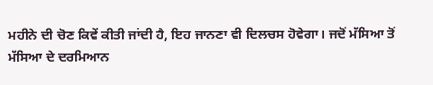ਮਹੀਨੇ ਦੀ ਚੋਣ ਕਿਵੇਂ ਕੀਤੀ ਜਾਂਦੀ ਹੈ, ਇਹ ਜਾਨਣਾ ਵੀ ਦਿਲਚਸ ਹੋਵੇਗਾ। ਜਦੋਂ ਮੱਸਿਆ ਤੋਂ ਮੱਸਿਆ ਦੇ ਦਰਮਿਆਨ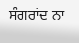ਸੰਗਰਾਂਦ ਨਾ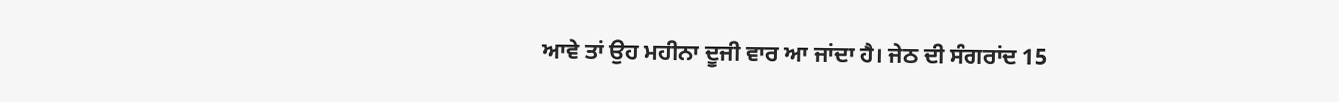ਆਵੇ ਤਾਂ ਉਹ ਮਹੀਨਾ ਦੂਜੀ ਵਾਰ ਆ ਜਾਂਦਾ ਹੈ। ਜੇਠ ਦੀ ਸੰਗਰਾਂਦ 15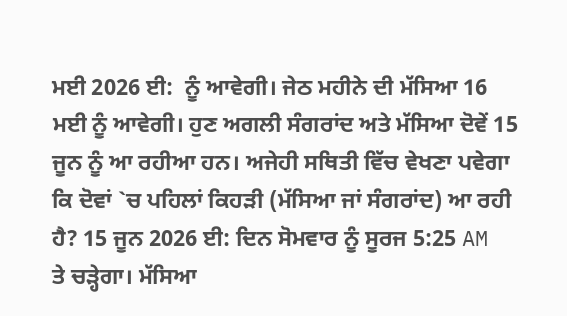ਮਈ 2026 ਈ:  ਨੂੰ ਆਵੇਗੀ। ਜੇਠ ਮਹੀਨੇ ਦੀ ਮੱਸਿਆ 16 ਮਈ ਨੂੰ ਆਵੇਗੀ। ਹੁਣ ਅਗਲੀ ਸੰਗਰਾਂਦ ਅਤੇ ਮੱਸਿਆ ਦੋਵੇਂ 15 ਜੂਨ ਨੂੰ ਆ ਰਹੀਆ ਹਨ। ਅਜੇਹੀ ਸਥਿਤੀ ਵਿੱਚ ਵੇਖਣਾ ਪਵੇਗਾ ਕਿ ਦੋਵਾਂ `ਚ ਪਹਿਲਾਂ ਕਿਹੜੀ (ਮੱਸਿਆ ਜਾਂ ਸੰਗਰਾਂਦ) ਆ ਰਹੀ ਹੈ? 15 ਜੂਨ 2026 ਈ: ਦਿਨ ਸੋਮਵਾਰ ਨੂੰ ਸੂਰਜ 5:25 AM  ਤੇ ਚੜ੍ਹੇਗਾ। ਮੱਸਿਆ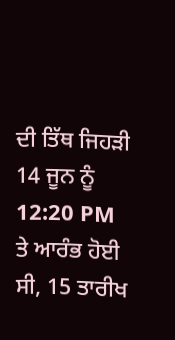ਦੀ ਤਿੱਥ ਜਿਹੜੀ 14 ਜੂਨ ਨੂੰ 12:20 PM  ਤੇ ਆਰੰਭ ਹੋਈ ਸੀ, 15 ਤਾਰੀਖ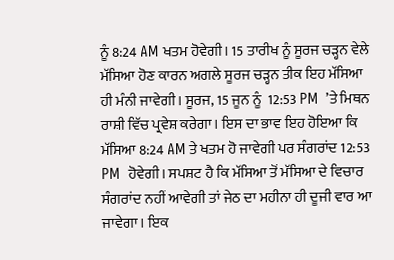ਨੂੰ 8:24 AM ਖਤਮ ਹੋਵੇਗੀ। 15 ਤਾਰੀਖ ਨੂੰ ਸੂਰਜ ਚੜ੍ਹਨ ਵੇਲੇ ਮੱਸਿਆ ਹੋਣ ਕਾਰਨ ਅਗਲੇ ਸੂਰਜ ਚੜ੍ਹਨ ਤੀਕ ਇਹ ਮੱਸਿਆ ਹੀ ਮੰਨੀ ਜਾਵੇਗੀ। ਸੂਰਜ, 15 ਜੂਨ ਨੂੰ  12:53 PM  ’ਤੇ ਮਿਥਨ ਰਾਸ਼ੀ ਵਿੱਚ ਪ੍ਰਵੇਸ਼ ਕਰੇਗਾ। ਇਸ ਦਾ ਭਾਵ ਇਹ ਹੋਇਆ ਕਿ ਮੱਸਿਆ 8:24 AM ਤੇ ਖਤਮ ਹੋ ਜਾਵੇਗੀ ਪਰ ਸੰਗਰਾਂਦ 12:53 PM  ਹੋਵੇਗੀ। ਸਪਸ਼ਟ ਹੈ ਕਿ ਮੱਸਿਆ ਤੋਂ ਮੱਸਿਆ ਦੇ ਵਿਚਾਰ ਸੰਗਰਾਂਦ ਨਹੀਂ ਆਵੇਗੀ ਤਾਂ ਜੇਠ ਦਾ ਮਹੀਨਾ ਹੀ ਦੂਜੀ ਵਾਰ ਆ ਜਾਵੇਗਾ। ਇਕ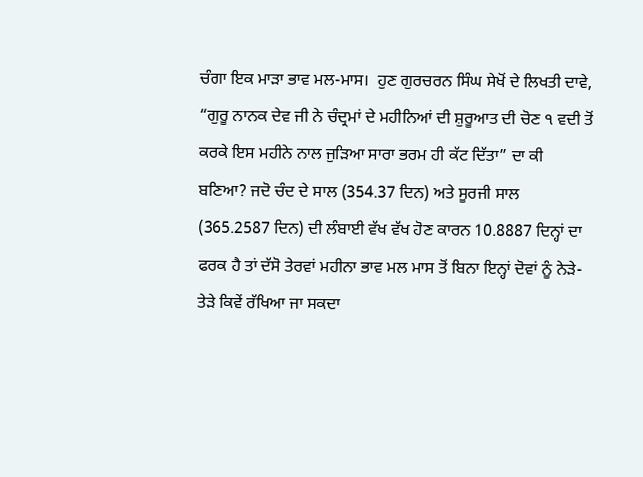ਚੰਗਾ ਇਕ ਮਾੜਾ ਭਾਵ ਮਲ-ਮਾਸ।  ਹੁਣ ਗੁਰਚਰਨ ਸਿੰਘ ਸੇਖੋਂ ਦੇ ਲਿਖਤੀ ਦਾਵੇ, “ਗੁਰੂ ਨਾਨਕ ਦੇਵ ਜੀ ਨੇ ਚੰਦ੍ਰਮਾਂ ਦੇ ਮਹੀਨਿਆਂ ਦੀ ਸ਼ੁਰੂਆਤ ਦੀ ਚੋਣ ੧ ਵਦੀ ਤੋਂ ਕਰਕੇ ਇਸ ਮਹੀਨੇ ਨਾਲ ਜੁੜਿਆ ਸਾਰਾ ਭਰਮ ਹੀ ਕੱਟ ਦਿੱਤਾ” ਦਾ ਕੀ ਬਣਿਆ? ਜਦੋ ਚੰਦ ਦੇ ਸਾਲ (354.37 ਦਿਨ) ਅਤੇ ਸੂਰਜੀ ਸਾਲ (365.2587 ਦਿਨ) ਦੀ ਲੰਬਾਈ ਵੱਖ ਵੱਖ ਹੋਣ ਕਾਰਨ 10.8887 ਦਿਨ੍ਹਾਂ ਦਾ ਫਰਕ ਹੈ ਤਾਂ ਦੱਸੋ ਤੇਰਵਾਂ ਮਹੀਨਾ ਭਾਵ ਮਲ ਮਾਸ ਤੋਂ ਬਿਨਾ ਇਨ੍ਹਾਂ ਦੋਵਾਂ ਨੂੰ ਨੇੜੇ-ਤੇੜੇ ਕਿਵੇਂ ਰੱਖਿਆ ਜਾ ਸਕਦਾ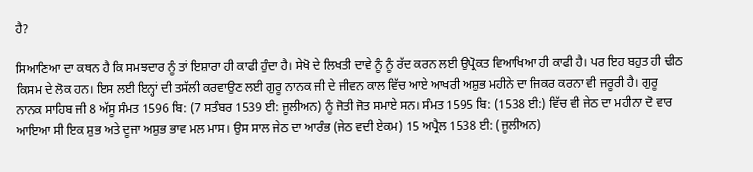ਹੈ?

ਸਿਆਣਿਆ ਦਾ ਕਥਨ ਹੈ ਕਿ ਸਮਝਦਾਰ ਨੂੰ ਤਾਂ ਇਸ਼ਾਰਾ ਹੀ ਕਾਫੀ ਹੁੰਦਾ ਹੈ। ਸੇਖੋ ਦੇ ਲਿਖਤੀ ਦਾਵੇ ਨੂੰ ਨੂੰ ਰੱਦ ਕਰਨ ਲਈ ਉਪ੍ਰੋਕਤ ਵਿਆਖਿਆ ਹੀ ਕਾਫੀ ਹੈ। ਪਰ ਇਹ ਬਹੁਤ ਹੀ ਢੀਠ ਕਿਸਮ ਦੇ ਲੋਕ ਹਨ। ਇਸ ਲਈ ਇਨ੍ਹਾਂ ਦੀ ਤਸੱਲੀ ਕਰਵਾਉਣ ਲਈ ਗੁਰੂ ਨਾਨਕ ਜੀ ਦੇ ਜੀਵਨ ਕਾਲ ਵਿੱਚ ਆਏ ਆਖਰੀ ਅਸ਼ੁਭ ਮਹੀਨੇ ਦਾ ਜਿਕਰ ਕਰਨਾ ਵੀ ਜਰੂਰੀ ਹੈ। ਗੁਰੂ ਨਾਨਕ ਸਾਹਿਬ ਜੀ 8 ਅੱਸੂ ਸੰਮਤ 1596 ਬਿ: (7 ਸਤੰਬਰ 1539 ਈ: ਜੂਲੀਅਨ) ਨੂੰ ਜੋਤੀ ਜੋਤ ਸਮਾਏ ਸਨ। ਸੰਮਤ 1595 ਬਿ: (1538 ਈ:) ਵਿੱਚ ਵੀ ਜੇਠ ਦਾ ਮਹੀਨਾ ਦੋ ਵਾਰ ਆਇਆ ਸੀ ਇਕ ਸ਼ੁਭ ਅਤੇ ਦੂਜਾ ਅਸ਼ੁਭ ਭਾਵ ਮਲ ਮਾਸ। ਉਸ ਸਾਲ ਜੇਠ ਦਾ ਆਰੰਭ (ਜੇਠ ਵਦੀ ਏਕਮ) 15 ਅਪ੍ਰੈਲ 1538 ਈ: (ਜੂਲੀਅਨ)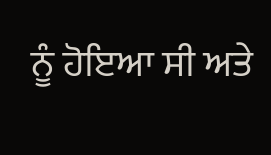ਨੂੰ ਹੋਇਆ ਸੀ ਅਤੇ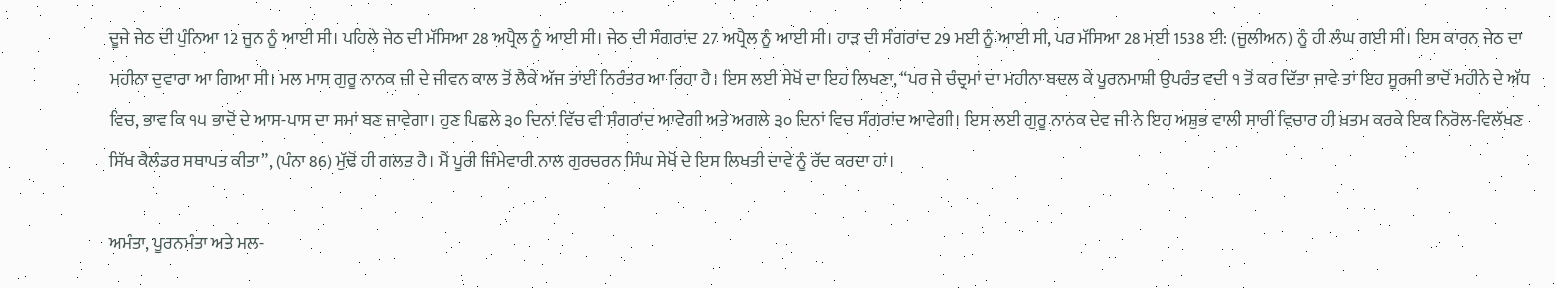ਦੂਜੇ ਜੇਠ ਦੀ ਪੁੰਨਿਆ 12 ਜੂਨ ਨੂੰ ਆਈ ਸੀ। ਪਹਿਲੇ ਜੇਠ ਦੀ ਮੱਸਿਆ 28 ਅਪ੍ਰੈਲ ਨੂੰ ਆਈ ਸੀ। ਜੇਠ ਦੀ ਸੰਗਰਾਂਦ 27 ਅਪ੍ਰੈਲ ਨੂੰ ਆਈ ਸੀ। ਹਾੜ ਦੀ ਸੰਗਰਾਂਦ 29 ਮਈ ਨੂੰ ਆਈ ਸੀ, ਪਰ ਮੱਸਿਆ 28 ਮਈ 1538 ਈ: (ਜੂਲੀਅਨ) ਨੂੰ ਹੀ ਲੰਘ ਗਈ ਸੀ। ਇਸ ਕਾਰਨ ਜੇਠ ਦਾ ਮਹੀਨਾ ਦੁਵਾਰਾ ਆ ਗਿਆ ਸੀ। ਮਲ ਮਾਸ ਗੁਰੂ ਨਾਨਕ ਜੀ ਦੇ ਜੀਵਨ ਕਾਲ ਤੋਂ ਲੈਕੇ ਅੱਜ ਤਾਂਈ ਨਿਰੰਤਰ ਆ ਰਿਹਾ ਹੈ। ਇਸ ਲਈ ਸੇਖੋਂ ਦਾ ਇਹ ਲਿਖਣਾ, “ਪਰ ਜੇ ਚੰਦ੍ਰਮਾਂ ਦਾ ਮਹੀਨਾ ਬਦਲ ਕੇ ਪੂਰਨਮਾਸ਼ੀ ਉਪਰੰਤ ਵਦੀ ੧ ਤੋਂ ਕਰ ਦਿੱਤਾ ਜਾਵੇ ਤਾਂ ਇਹ ਸੂਰਜੀ ਭਾਦੋਂ ਮਹੀਨੇ ਦੇ ਅੱਧ ਵਿਚ, ਭਾਵ ਕਿ ੧੫ ਭਾਦੋਂ ਦੇ ਆਸ-ਪਾਸ ਦਾ ਸਮਾਂ ਬਣ ਜਾਵੇਗਾ। ਹੁਣ ਪਿਛਲੇ ੩੦ ਦਿਨਾਂ ਵਿੱਚ ਵੀ ਸੰਗਰਾਂਦ ਆਵੇਗੀ ਅਤੇ ਅਗਲੇ ੩੦ ਦਿਨਾਂ ਵਿਚ ਸੰਗਰਾਂਦ ਆਵੇਗੀ। ਇਸ ਲਈ ਗੁਰੂ ਨਾਨਕ ਦੇਵ ਜੀ ਨੇ ਇਹ ਅਸ਼ੁਭ ਵਾਲੀ ਸਾਰੀ ਵਿਚਾਰ ਹੀ ਖ਼ਤਮ ਕਰਕੇ ਇਕ ਨਿਰੋਲ-ਵਿਲੱਖਣ ਸਿੱਖ ਕੈਲੰਡਰ ਸਥਾਪਤ ਕੀਤਾ”, (ਪੰਨਾ 86) ਮੁੱਢੋਂ ਹੀ ਗਲਤ ਹੈ। ਮੈਂ ਪੂਰੀ ਜਿੰਮੇਵਾਰੀ ਨਾਲ ਗੁਰਚਰਨ ਸਿੰਘ ਸੇਖੋਂ ਦੇ ਇਸ ਲਿਖਤੀ ਦਾਵੇ ਨੂੰ ਰੱਦ ਕਰਦਾ ਹਾਂ।

ਅਮੰਤਾ, ਪੂਰਨਮੰਤਾ ਅਤੇ ਮਲ-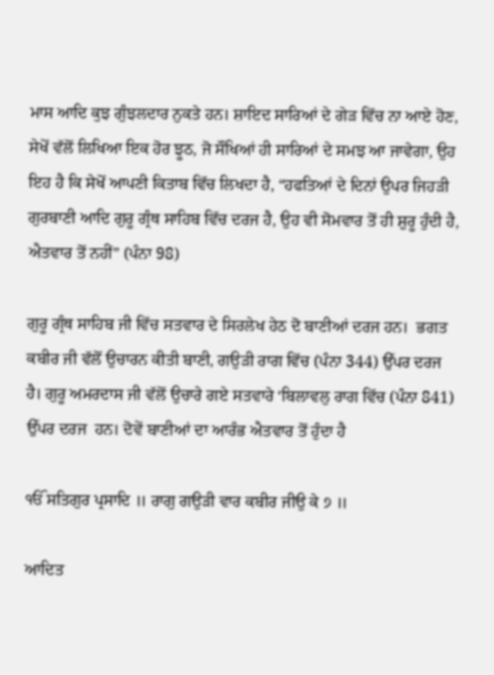ਮਾਸ ਆਦਿ ਕੁਝ ਗੁੰਝਲਦਾਰ ਨੁਕਤੇ ਹਨ। ਸ਼ਾਇਦ ਸਾਰਿਆਂ ਦੇ ਗੇੜ ਵਿੱਚ ਨਾ ਆਏ ਹੋਣ, ਸੇਖੋਂ ਵੱਲੋਂ ਲਿਖਿਆ ਇਕ ਹੋਰ ਝੂਠ, ਜੋ ਸੌਖਿਆਂ ਹੀ ਸਾਰਿਆਂ ਦੇ ਸਮਝ ਆ ਜਾਵੇਗਾ, ਉਹ ਇਹ ਹੈ ਕਿ ਸੇਖੋਂ ਆਪਣੀ ਕਿਤਾਬ ਵਿੱਚ ਲਿਖਦਾ ਹੈ, “ਹਫਤਿਆਂ ਦੇ ਦਿਨਾਂ ਉਪਰ ਜਿਹੜੀ ਗੁਰਬਾਣੀ ਆਦਿ ਗੁਰੂ ਗ੍ਰੰਥ ਸਾਹਿਬ ਵਿੱਚ ਦਰਜ ਹੈ, ਉਹ ਵੀ ਸੋਮਵਾਰ ਤੋਂ ਹੀ ਸ਼ੁਰੂ ਹੁੰਦੀ ਹੈ, ਐਤਵਾਰ ਤੋਂ ਨਹੀਂ” (ਪੰਨਾ 98)

ਗੁਰੂ ਗ੍ਰੰਥ ਸਾਹਿਬ ਜੀ ਵਿੱਚ ਸਤਵਾਰ ਦੇ ਸਿਰਲੇਖ ਹੇਠ ਦੋ ਬਾਣੀਆਂ ਦਰਜ ਹਨ।  ਭਗਤ ਕਬੀਰ ਜੀ ਵੱਲੋਂ ਉਚਾਰਨ ਕੀਤੀ ਬਾਣੀ, ਗਉੜੀ ਰਾਗ ਵਿੱਚ (ਪੰਨਾ 344) ਉੱਪਰ ਦਰਜ ਹੈ। ਗੁਰੂ ਅਮਰਦਾਸ ਜੀ ਵੱਲੋਂ ਉਚਾਰੇ ਗਏ ਸਤਵਾਰੇ ‘ਬਿਲਾਵਲੁ ਰਾਗ ਵਿੱਚ (ਪੰਨਾ 841) ਉੱਪਰ ਦਰਜ  ਹਨ। ਦੋਵੇਂ ਬਾਣੀਆਂ ਦਾ ਆਰੰਭ ਐਤਵਾਰ ਤੋਂ ਹੁੰਦਾ ਹੈ

ੴ ਸਤਿਗੁਰ ਪ੍ਰਸਾਦਿ ॥ ਰਾਗੁ ਗਉੜੀ ਵਾਰ ਕਬੀਰ ਜੀਉ ਕੇ ੭ ॥

ਆਦਿਤ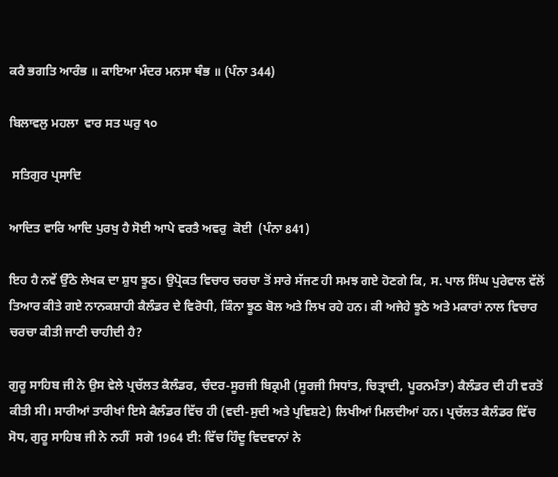ਕਰੈ ਭਗਤਿ ਆਰੰਭ ॥ ਕਾਇਆ ਮੰਦਰ ਮਨਸਾ ਥੰਭ ॥ (ਪੰਨਾ 344)

ਬਿਲਾਵਲੁ ਮਹਲਾ  ਵਾਰ ਸਤ ਘਰੁ ੧੦

 ਸਤਿਗੁਰ ਪ੍ਰਸਾਦਿ

ਆਦਿਤ ਵਾਰਿ ਆਦਿ ਪੁਰਖੁ ਹੈ ਸੋਈ ਆਪੇ ਵਰਤੈ ਅਵਰੁ  ਕੋਈ  (ਪੰਨਾ 841)

ਇਹ ਹੈ ਨਵੇਂ ਉੱਠੇ ਲੇਖਕ ਦਾ ਸ਼ੁਧ ਝੂਠ। ਉਪ੍ਰੋਕਤ ਵਿਚਾਰ ਚਰਚਾ ਤੋਂ ਸਾਰੇ ਸੱਜਣ ਹੀ ਸਮਝ ਗਏ ਹੋਣਗੇ ਕਿ, ਸ. ਪਾਲ ਸਿੰਘ ਪੁਰੇਵਾਲ ਵੱਲੋਂ ਤਿਆਰ ਕੀਤੇ ਗਏ ਨਾਨਕਸ਼ਾਹੀ ਕੈਲੰਡਰ ਦੇ ਵਿਰੋਧੀ, ਕਿੰਨਾ ਝੂਠ ਬੋਲ ਅਤੇ ਲਿਖ ਰਹੇ ਹਨ। ਕੀ ਅਜੇਹੇ ਝੂਠੇ ਅਤੇ ਮਕਾਰਾਂ ਨਾਲ ਵਿਚਾਰ ਚਰਚਾ ਕੀਤੀ ਜਾਣੀ ਚਾਹੀਦੀ ਹੈ?

ਗੁਰੂ ਸਾਹਿਬ ਜੀ ਨੇ ਉਸ ਵੇਲੇ ਪ੍ਰਚੱਲਤ ਕੈਲੰਡਰ, ਚੰਦਰ-ਸੂਰਜੀ ਬਿਕ੍ਰਮੀ (ਸੂਰਜੀ ਸਿਧਾਂਤ, ਚਿਤ੍ਰਾਦੀ, ਪੂਰਨਮੰਤਾ) ਕੈਲੰਡਰ ਦੀ ਹੀ ਵਰਤੋਂ ਕੀਤੀ ਸੀ। ਸਾਰੀਆਂ ਤਾਰੀਖਾਂ ਇਸੇ ਕੈਲੰਡਰ ਵਿੱਚ ਹੀ (ਵਦੀ-ਸੁਦੀ ਅਤੇ ਪ੍ਰਵਿਸ਼ਟੇ) ਲਿਖੀਆਂ ਮਿਲਦੀਆਂ ਹਨ। ਪ੍ਰਚੱਲਤ ਕੈਲੰਡਰ ਵਿੱਚ ਸੋਧ, ਗੁਰੂ ਸਾਹਿਬ ਜੀ ਨੇ ਨਹੀਂ  ਸਗੋ 1964 ਈ: ਵਿੱਚ ਹਿੰਦੂ ਵਿਦਵਾਨਾਂ ਨੇ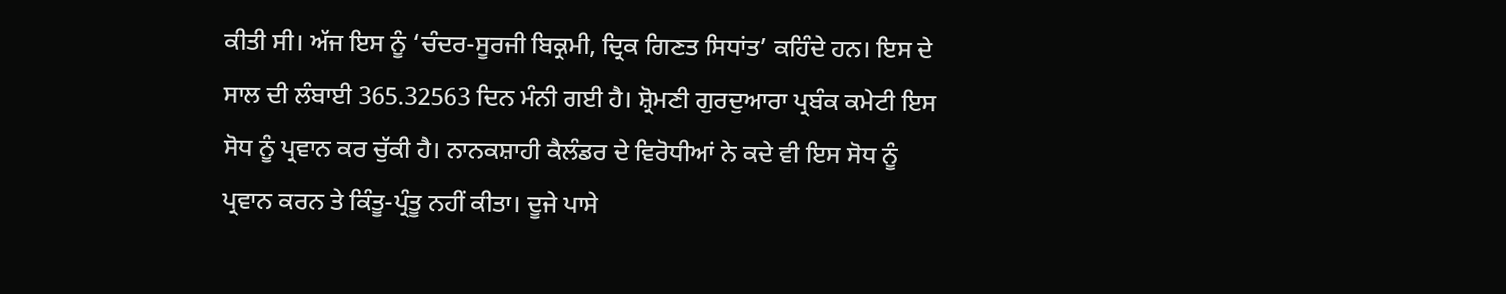ਕੀਤੀ ਸੀ। ਅੱਜ ਇਸ ਨੂੰ ‘ਚੰਦਰ-ਸੂਰਜੀ ਬਿਕ੍ਰਮੀ, ਦ੍ਰਿਕ ਗਿਣਤ ਸਿਧਾਂਤ’ ਕਹਿੰਦੇ ਹਨ। ਇਸ ਦੇ ਸਾਲ ਦੀ ਲੰਬਾਈ 365.32563 ਦਿਨ ਮੰਨੀ ਗਈ ਹੈ। ਸ਼੍ਰੋਮਣੀ ਗੁਰਦੁਆਰਾ ਪ੍ਰਬੰਕ ਕਮੇਟੀ ਇਸ ਸੋਧ ਨੂੰ ਪ੍ਰਵਾਨ ਕਰ ਚੁੱਕੀ ਹੈ। ਨਾਨਕਸ਼ਾਹੀ ਕੈਲੰਡਰ ਦੇ ਵਿਰੋਧੀਆਂ ਨੇ ਕਦੇ ਵੀ ਇਸ ਸੋਧ ਨੂੰ ਪ੍ਰਵਾਨ ਕਰਨ ਤੇ ਕਿੰਤੂ-ਪ੍ਰੰਤੂ ਨਹੀਂ ਕੀਤਾ। ਦੂਜੇ ਪਾਸੇ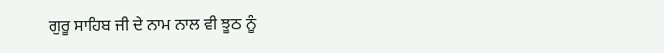ਗੁਰੂ ਸਾਹਿਬ ਜੀ ਦੇ ਨਾਮ ਨਾਲ ਵੀ ਝੂਠ ਨੂੰ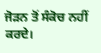ਜੋੜਨ ਤੋਂ ਸੰਕੋਚ ਨਹੀਂ ਕਰਦੇ।